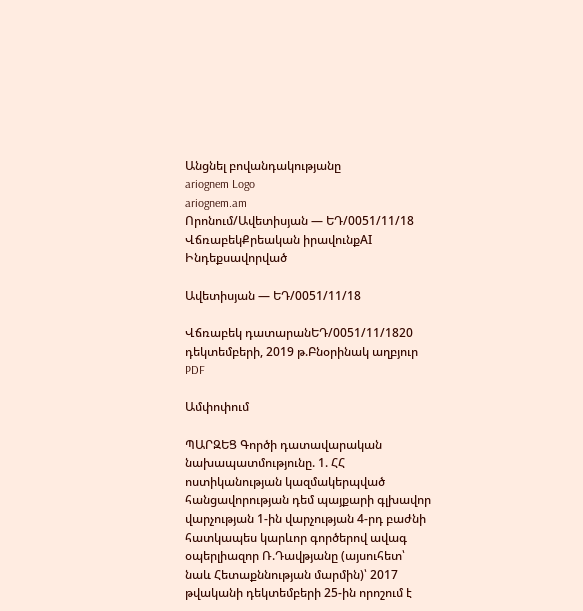Անցնել բովանդակությանը
ariognem Logo
ariognem.am
Որոնում/Ավետիսյան — ԵԴ/0051/11/18
ՎճռաբեկՔրեական իրավունքAI Ինդեքսավորված

Ավետիսյան — ԵԴ/0051/11/18

Վճռաբեկ դատարանԵԴ/0051/11/1820 դեկտեմբերի, 2019 թ.Բնօրինակ աղբյուր
PDF

Ամփոփում

ՊԱՐԶԵՑ Գործի դատավարական նախապատմությունը. 1. ՀՀ ոստիկանության կազմակերպված հանցավորության դեմ պայքարի գլխավոր վարչության 1-ին վարչության 4-րդ բաժնի հատկապես կարևոր գործերով ավագ օպերլիազոր Ռ.Դավթյանը (այսուհետ՝ նաև Հետաքննության մարմին)՝ 2017 թվականի դեկտեմբերի 25-ին որոշում է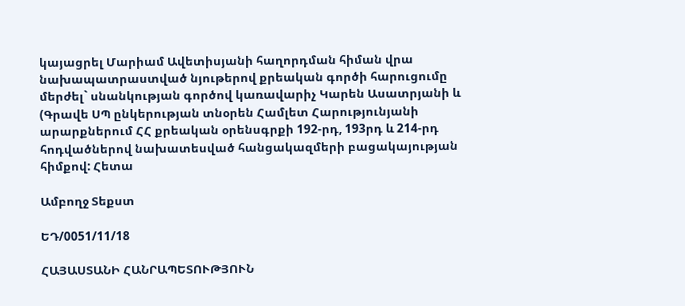կայացրել Մարիամ Ավետիսյանի հաղորդման հիման վրա նախապատրաստված նյութերով քրեական գործի հարուցումը մերժել` սնանկության գործով կառավարիչ Կարեն Ասատրյանի և (Գրավե ՍՊ ընկերության տնօրեն Համլետ Հարությունյանի արարքներում ՀՀ քրեական օրենսգրքի 192-րդ, 193րդ և 214-րդ հոդվածներով նախատեսված հանցակազմերի բացակայության հիմքով: Հետա

Ամբողջ Տեքստ

ԵԴ/0051/11/18

ՀԱՅԱՍՏԱՆԻ ՀԱՆՐԱՊԵՏՈՒԹՅՈՒՆ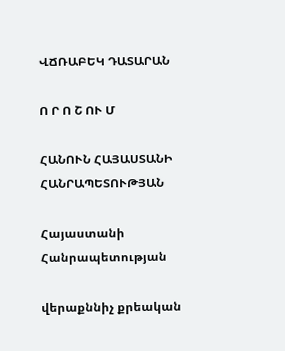ՎՃՌԱԲԵԿ ԴԱՏԱՐԱՆ

Ո Ր Ո Շ ՈՒ Մ

ՀԱՆՈՒՆ ՀԱՅԱՍՏԱՆԻ ՀԱՆՐԱՊԵՏՈՒԹՅԱՆ

Հայաստանի Հանրապետության

վերաքննիչ քրեական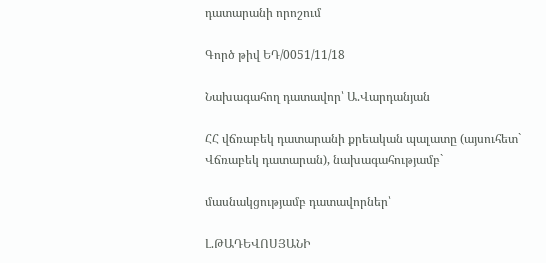դատարանի որոշում

Գործ թիվ ԵԴ/0051/11/18

Նախագահող դատավոր՝ Ա.Վարդանյան

ՀՀ վճռաբեկ դատարանի քրեական պալատը (այսուհետ` Վճռաբեկ դատարան), նախագահությամբ`

մասնակցությամբ դատավորներ՝

Լ.ԹԱԴԵՎՈՍՅԱՆԻ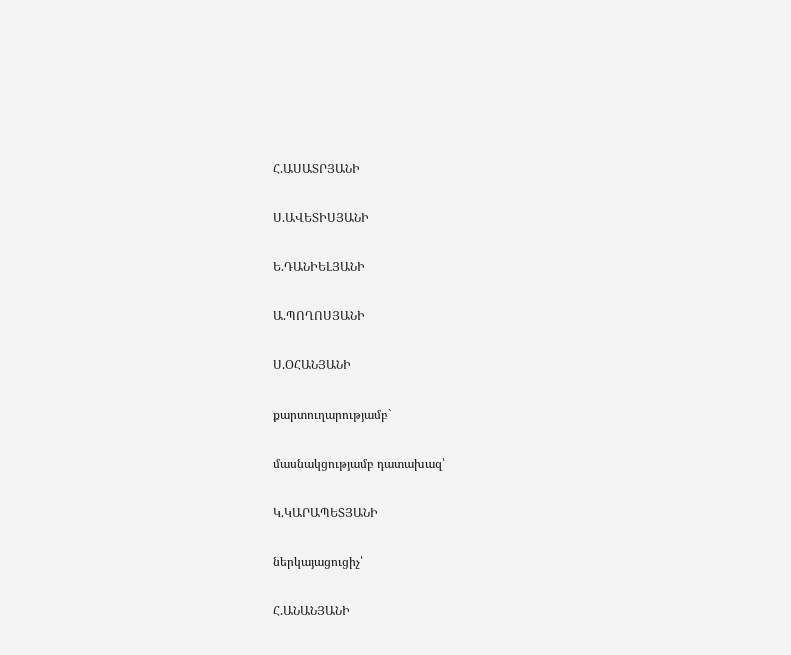Հ.ԱՍԱՏՐՅԱՆԻ

Ս.ԱՎԵՏԻՍՅԱՆԻ

Ե.ԴԱՆԻԵԼՅԱՆԻ

Ա.ՊՈՂՈՍՅԱՆԻ

Ս.ՕՀԱՆՅԱՆԻ

քարտուղարությամբ`

մասնակցությամբ դատախազ՝

Կ.ԿԱՐԱՊԵՏՅԱՆԻ

ներկայացուցիչ՝

Հ.ԱՆԱՆՅԱՆԻ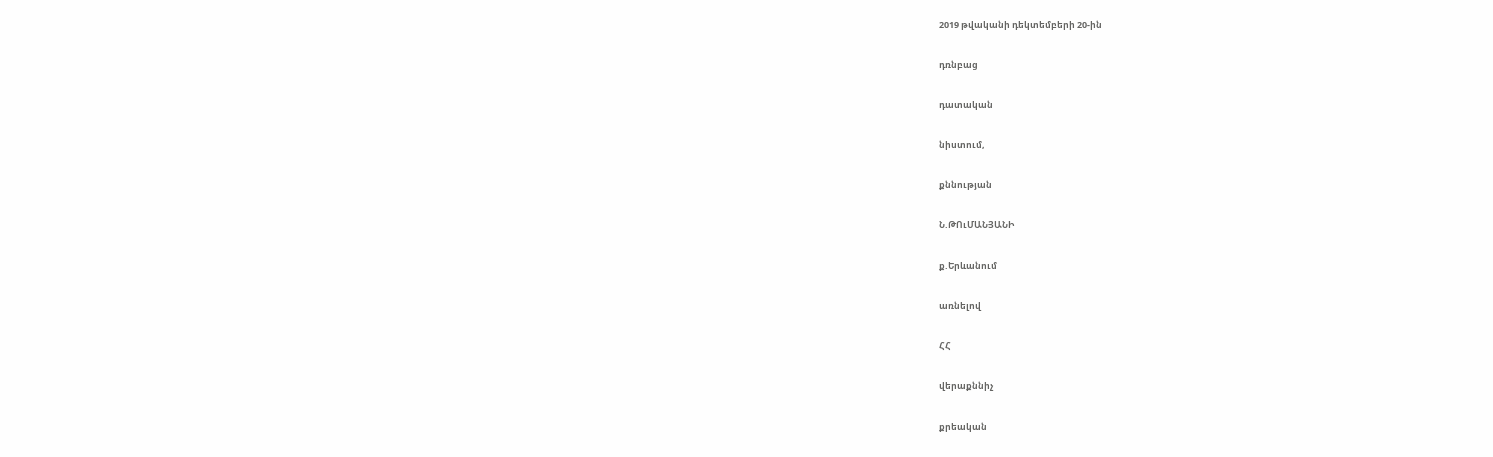2019 թվականի դեկտեմբերի 20-ին

դռնբաց

դատական

նիստում,

քննության

Ն.ԹՈւՄԱՆՅԱՆԻ

ք.Երևանում

առնելով

ՀՀ

վերաքննիչ

քրեական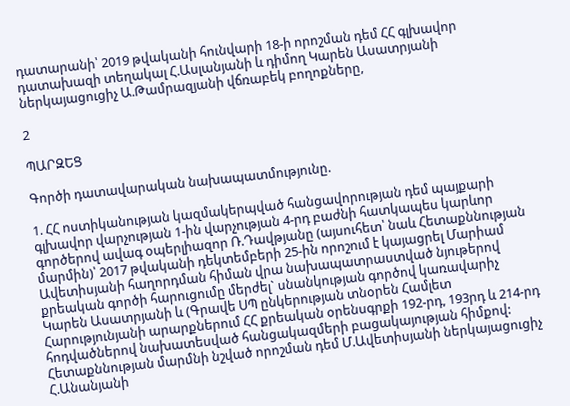դատարանի՝ 2019 թվականի հունվարի 18-ի որոշման դեմ ՀՀ գլխավոր դատախազի տեղակալ Հ.Ասլանյանի և դիմող Կարեն Ասատրյանի ներկայացուցիչ Ա.Թամրազյանի վճռաբեկ բողոքները,

2

ՊԱՐԶԵՑ

Գործի դատավարական նախապատմությունը.

1. ՀՀ ոստիկանության կազմակերպված հանցավորության դեմ պայքարի գլխավոր վարչության 1-ին վարչության 4-րդ բաժնի հատկապես կարևոր գործերով ավագ օպերլիազոր Ռ.Դավթյանը (այսուհետ՝ նաև Հետաքննության մարմին)՝ 2017 թվականի դեկտեմբերի 25-ին որոշում է կայացրել Մարիամ Ավետիսյանի հաղորդման հիման վրա նախապատրաստված նյութերով քրեական գործի հարուցումը մերժել` սնանկության գործով կառավարիչ Կարեն Ասատրյանի և (Գրավե ՍՊ ընկերության տնօրեն Համլետ Հարությունյանի արարքներում ՀՀ քրեական օրենսգրքի 192-րդ, 193րդ և 214-րդ հոդվածներով նախատեսված հանցակազմերի բացակայության հիմքով: Հետաքննության մարմնի նշված որոշման դեմ Մ.Ավետիսյանի ներկայացուցիչ Հ.Անանյանի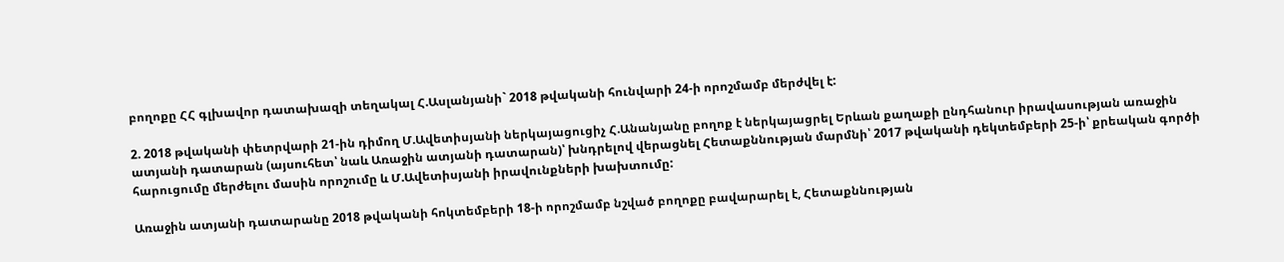բողոքը ՀՀ գլխավոր դատախազի տեղակալ Հ.Ասլանյանի` 2018 թվականի հունվարի 24-ի որոշմամբ մերժվել է:

2. 2018 թվականի փետրվարի 21-ին դիմող Մ.Ավետիսյանի ներկայացուցիչ Հ.Անանյանը բողոք է ներկայացրել Երևան քաղաքի ընդհանուր իրավասության առաջին ատյանի դատարան (այսուհետ՝ նաև Առաջին ատյանի դատարան)՝ խնդրելով վերացնել Հետաքննության մարմնի՝ 2017 թվականի դեկտեմբերի 25-ի՝ քրեական գործի հարուցումը մերժելու մասին որոշումը և Մ.Ավետիսյանի իրավունքների խախտումը:

Առաջին ատյանի դատարանը 2018 թվականի հոկտեմբերի 18-ի որոշմամբ նշված բողոքը բավարարել է, Հետաքննության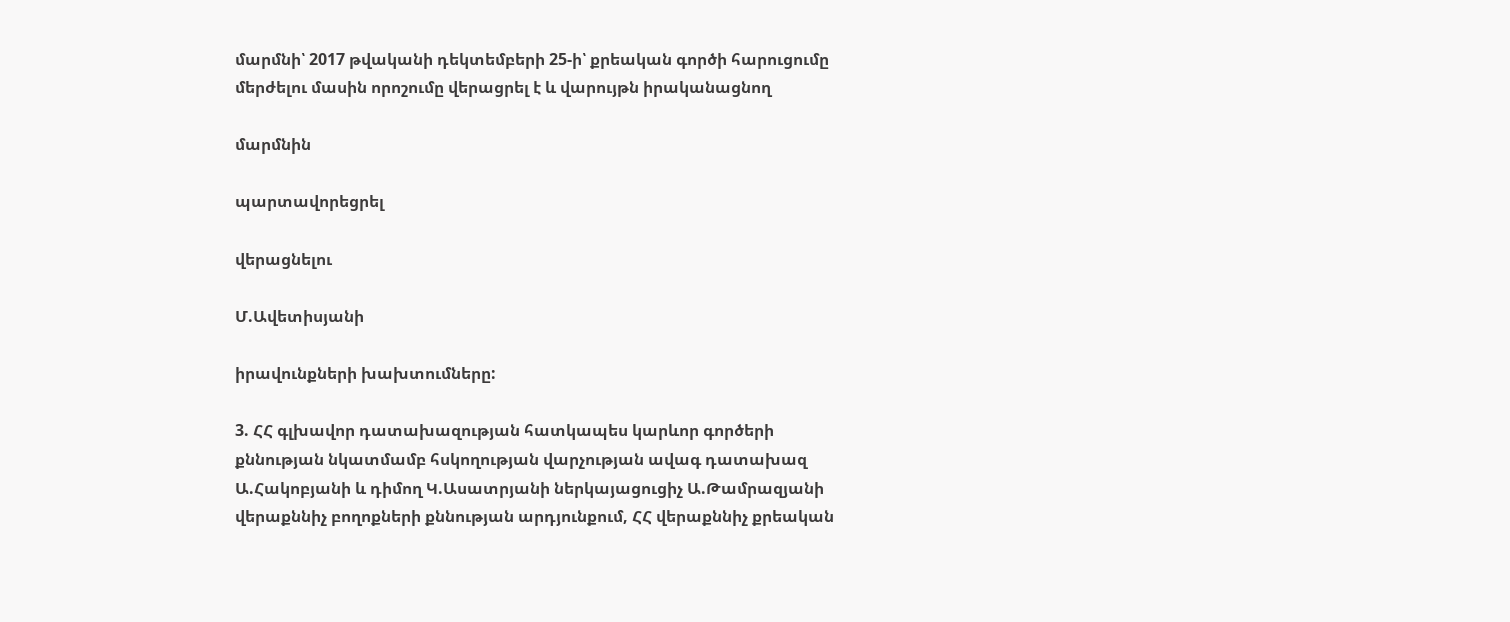մարմնի՝ 2017 թվականի դեկտեմբերի 25-ի՝ քրեական գործի հարուցումը մերժելու մասին որոշումը վերացրել է և վարույթն իրականացնող

մարմնին

պարտավորեցրել

վերացնելու

Մ.Ավետիսյանի

իրավունքների խախտումները:

3. ՀՀ գլխավոր դատախազության հատկապես կարևոր գործերի քննության նկատմամբ հսկողության վարչության ավագ դատախազ Ա.Հակոբյանի և դիմող Կ.Ասատրյանի ներկայացուցիչ Ա.Թամրազյանի վերաքննիչ բողոքների քննության արդյունքում, ՀՀ վերաքննիչ քրեական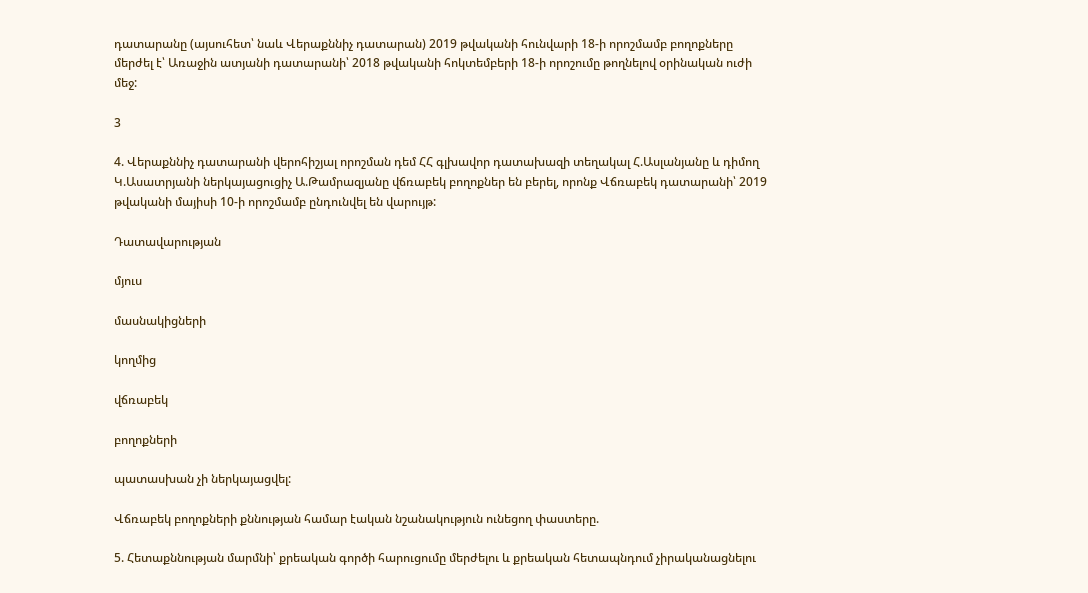դատարանը (այսուհետ՝ նաև Վերաքննիչ դատարան) 2019 թվականի հունվարի 18-ի որոշմամբ բողոքները մերժել է՝ Առաջին ատյանի դատարանի՝ 2018 թվականի հոկտեմբերի 18-ի որոշումը թողնելով օրինական ուժի մեջ:

3

4. Վերաքննիչ դատարանի վերոհիշյալ որոշման դեմ ՀՀ գլխավոր դատախազի տեղակալ Հ.Ասլանյանը և դիմող Կ.Ասատրյանի ներկայացուցիչ Ա.Թամրազյանը վճռաբեկ բողոքներ են բերել, որոնք Վճռաբեկ դատարանի՝ 2019 թվականի մայիսի 10-ի որոշմամբ ընդունվել են վարույթ:

Դատավարության

մյուս

մասնակիցների

կողմից

վճռաբեկ

բողոքների

պատասխան չի ներկայացվել:

Վճռաբեկ բողոքների քննության համար էական նշանակություն ունեցող փաստերը.

5. Հետաքննության մարմնի՝ քրեական գործի հարուցումը մերժելու և քրեական հետապնդում չիրականացնելու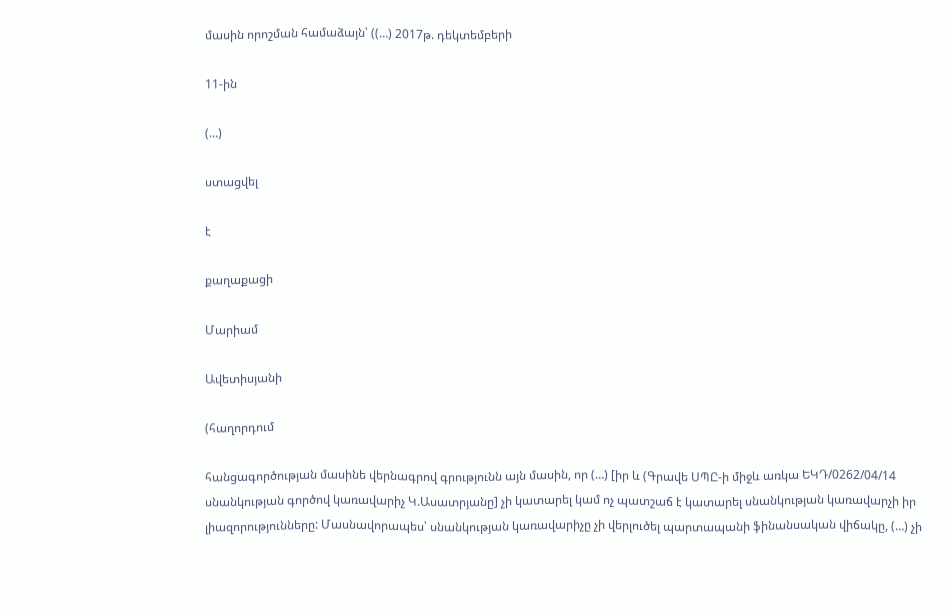մասին որոշման համաձայն՝ ((…) 2017թ. դեկտեմբերի

11-ին

(…)

ստացվել

է

քաղաքացի

Մարիամ

Ավետիսյանի

(հաղորդում

հանցագործության մասինե վերնագրով գրությունն այն մասին, որ (…) [իր և (Գրավե ՍՊԸ-ի միջև առկա ԵԿԴ/0262/04/14 սնանկության գործով կառավարիչ Կ.Ասատրյանը] չի կատարել կամ ոչ պատշաճ է կատարել սնանկության կառավարչի իր լիազորությունները: Մասնավորապես՝ սնանկության կառավարիչը չի վերլուծել պարտապանի ֆինանսական վիճակը, (…) չի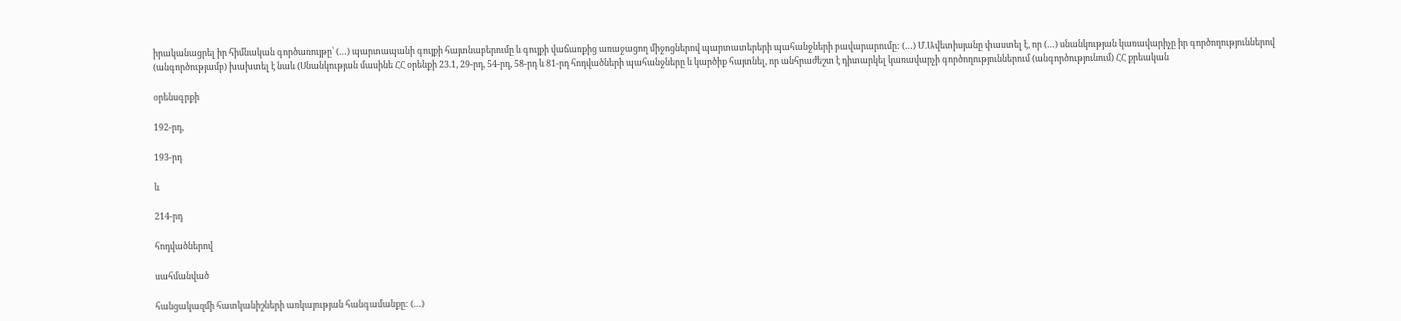իրականացրել իր հիմնական գործառույթը՝ (…) պարտապանի գույքի հայտնաբերումը և գույքի վաճառքից առաջացող միջոցներով պարտատերերի պահանջների բավարարումը: (…) Մ.Ավետիսյանը փաստել է, որ (…) սնանկության կառավարիչը իր գործողություններով (անգործությամբ) խախտել է նաև (Սնանկության մասինե ՀՀ օրենքի 23.1, 29-րդ, 54-րդ, 58-րդ և 81-րդ հոդվածների պահանջները և կարծիք հայտնել, որ անհրաժեշտ է դիտարկել կառավարչի գործողություններում (անգործությունում) ՀՀ քրեական

օրենսգրքի

192-րդ,

193-րդ

և

214-րդ

հոդվածներով

սահմանված

հանցակազմի հատկանիշների առկայության հանգամանքը: (…)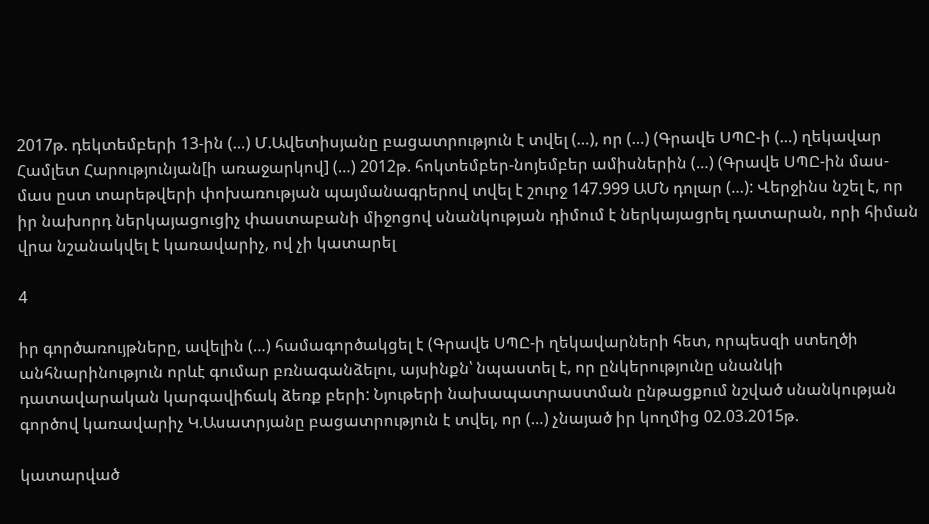2017թ. դեկտեմբերի 13-ին (…) Մ.Ավետիսյանը բացատրություն է տվել (…), որ (…) (Գրավե ՍՊԸ-ի (…) ղեկավար Համլետ Հարությունյան[ի առաջարկով] (…) 2012թ. հոկտեմբեր-նոյեմբեր ամիսներին (…) (Գրավե ՍՊԸ-ին մաս-մաս ըստ տարեթվերի փոխառության պայմանագրերով տվել է շուրջ 147.999 ԱՄՆ դոլար (…): Վերջինս նշել է, որ իր նախորդ ներկայացուցիչ փաստաբանի միջոցով սնանկության դիմում է ներկայացրել դատարան, որի հիման վրա նշանակվել է կառավարիչ, ով չի կատարել

4

իր գործառույթները, ավելին (…) համագործակցել է (Գրավե ՍՊԸ-ի ղեկավարների հետ, որպեսզի ստեղծի անհնարինություն որևէ գումար բռնագանձելու, այսինքն՝ նպաստել է, որ ընկերությունը սնանկի դատավարական կարգավիճակ ձեռք բերի: Նյութերի նախապատրաստման ընթացքում նշված սնանկության գործով կառավարիչ Կ.Ասատրյանը բացատրություն է տվել, որ (…) չնայած իր կողմից 02.03.2015թ.

կատարված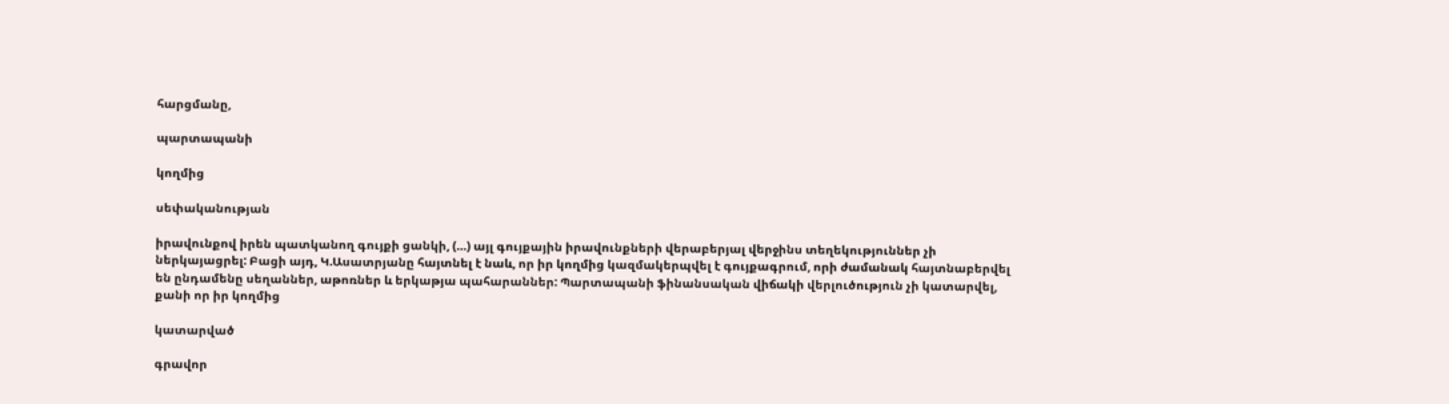հարցմանը,

պարտապանի

կողմից

սեփականության

իրավունքով իրեն պատկանող գույքի ցանկի, (…) այլ գույքային իրավունքների վերաբերյալ վերջինս տեղեկություններ չի ներկայացրել: Բացի այդ, Կ.Ասատրյանը հայտնել է նաև, որ իր կողմից կազմակերպվել է գույքագրում, որի ժամանակ հայտնաբերվել են ընդամենը սեղաններ, աթոռներ և երկաթյա պահարաններ: Պարտապանի ֆինանսական վիճակի վերլուծություն չի կատարվել, քանի որ իր կողմից

կատարված

գրավոր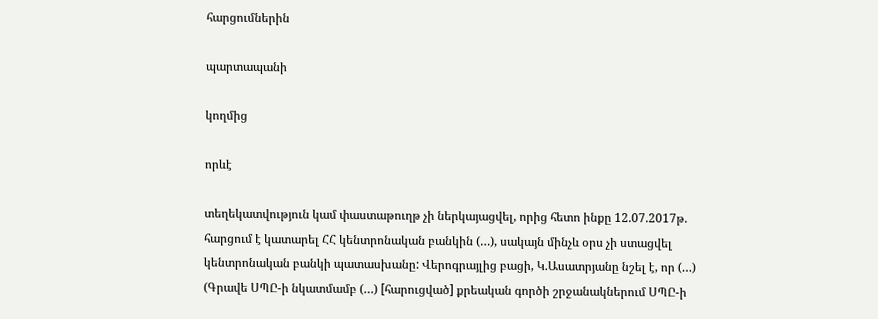հարցումներին

պարտապանի

կողմից

որևէ

տեղեկատվություն կամ փաստաթուղթ չի ներկայացվել, որից հետո ինքը 12.07.2017թ. հարցում է կատարել ՀՀ կենտրոնական բանկին (…), սակայն մինչև օրս չի ստացվել կենտրոնական բանկի պատասխանը: Վերոգրայլից բացի, Կ.Ասատրյանը նշել է, որ (…) (Գրավե ՍՊԸ-ի նկատմամբ (…) [հարուցված] քրեական գործի շրջանակներում ՍՊԸ-ի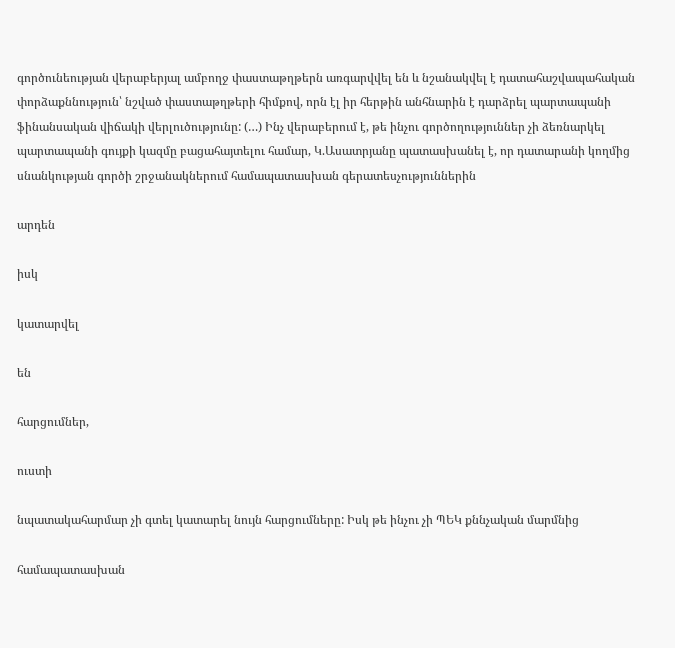գործունեության վերաբերյալ ամբողջ փաստաթղթերն առգարվվել են և նշանակվել է դատահաշվապահական փորձաքննություն՝ նշված փաստաթղթերի հիմքով, որն էլ իր հերթին անհնարին է դարձրել պարտապանի ֆինանսական վիճակի վերլուծությունը: (…) Ինչ վերաբերում է, թե ինչու գործողություններ չի ձեռնարկել պարտապանի գույքի կազմը բացահայտելու համար, Կ.Ասատրյանը պատասխանել է, որ դատարանի կողմից սնանկության գործի շրջանակներում համապատասխան գերատեսչություններին

արդեն

իսկ

կատարվել

են

հարցումներ,

ուստի

նպատակահարմար չի գտել կատարել նույն հարցումները: Իսկ թե ինչու չի ՊԵԿ քննչական մարմնից

համապատասխան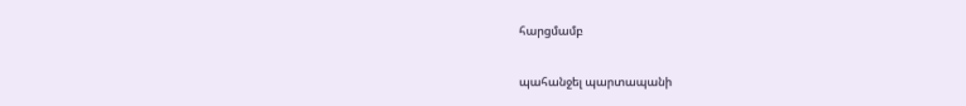հարցմամբ

պահանջել պարտապանի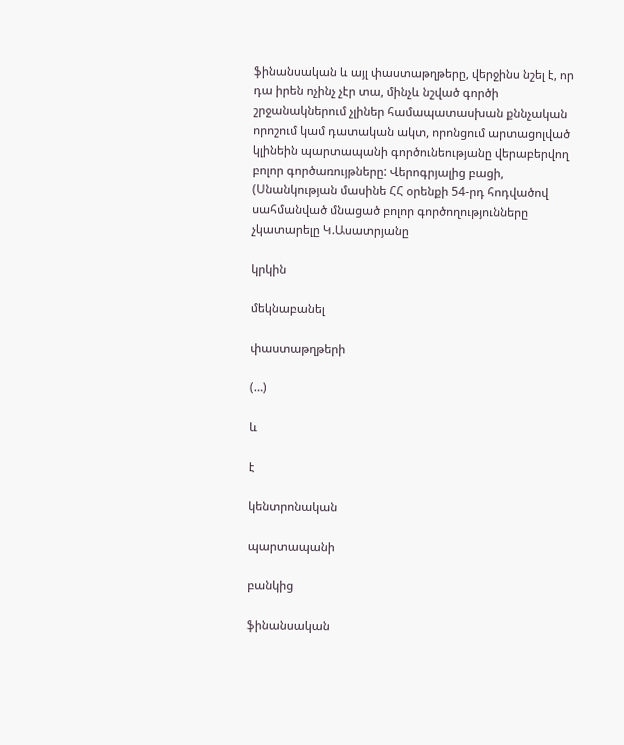ֆինանսական և այլ փաստաթղթերը, վերջինս նշել է, որ դա իրեն ոչինչ չէր տա, մինչև նշված գործի շրջանակներում չլիներ համապատասխան քննչական որոշում կամ դատական ակտ, որոնցում արտացոլված կլինեին պարտապանի գործունեությանը վերաբերվող բոլոր գործառույթները: Վերոգրյալից բացի, (Սնանկության մասինե ՀՀ օրենքի 54-րդ հոդվածով սահմանված մնացած բոլոր գործողությունները չկատարելը Կ.Ասատրյանը

կրկին

մեկնաբանել

փաստաթղթերի

(…)

և

է

կենտրոնական

պարտապանի

բանկից

ֆինանսական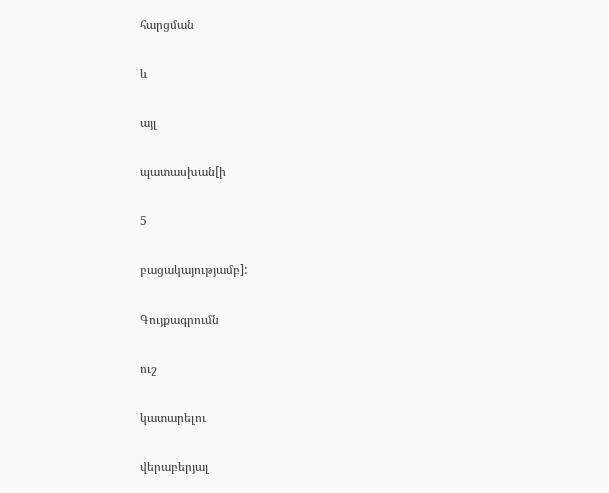հարցման

և

այլ

պատասխան[ի

5

բացակայությամբ]:

Գույքագրումն

ուշ

կատարելու

վերաբերյալ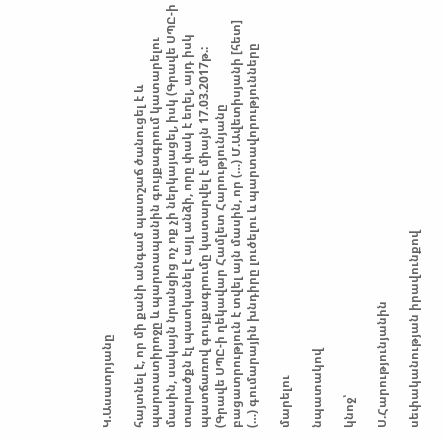Կ.Ասատրյանը

հայտնել է, որ մի քանի անգամ պատշաճ ծանուցել է և պարտատիրոջը և պարտապանին գույքագրում կատարելու մասին, սակայն նրանցից ոչ ոք չի ներկայացել, իսկ (Գրավե ՍՊԸ-ի տարածքն էլ պատկանել է այլ անձի, որը փակ է եղել, այդ իսկ պատճառով գույքագրումը կատարվել է միայն 17.03.2017թ.: (Գրավե ՍՊԸ-ի ղեկավար Համլետ Հարությունյանը բացատրություն է տվել այն մասին, որ (…) Մ.Ավետիսյանի [հետ] (…) գումարային խնդիրը լուծելու և պարտավորությունները

մարելու

նպատակով

կնոջ՝

Ս.Հարությունյանին

սեփականության իրավունքով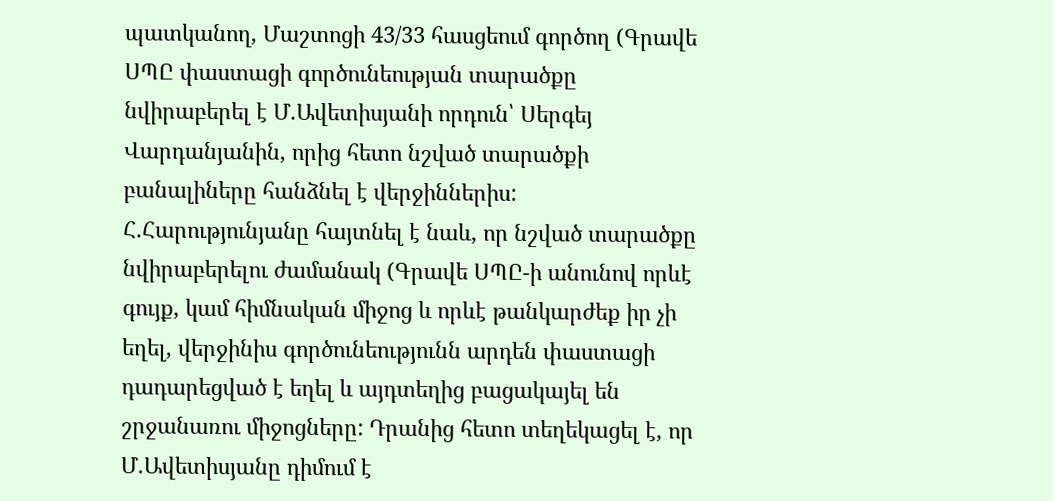պատկանող, Մաշտոցի 43/33 հասցեում գործող (Գրավե ՍՊԸ փաստացի գործունեության տարածքը նվիրաբերել է Մ.Ավետիսյանի որդուն՝ Սերգեյ Վարդանյանին, որից հետո նշված տարածքի բանալիները հանձնել է վերջիններիս: Հ.Հարությունյանը հայտնել է նաև, որ նշված տարածքը նվիրաբերելու ժամանակ (Գրավե ՍՊԸ-ի անունով որևէ գույք, կամ հիմնական միջոց և որևէ թանկարժեք իր չի եղել, վերջինիս գործունեությունն արդեն փաստացի դադարեցված է եղել և այդտեղից բացակայել են շրջանառու միջոցները: Դրանից հետո տեղեկացել է, որ Մ.Ավետիսյանը դիմում է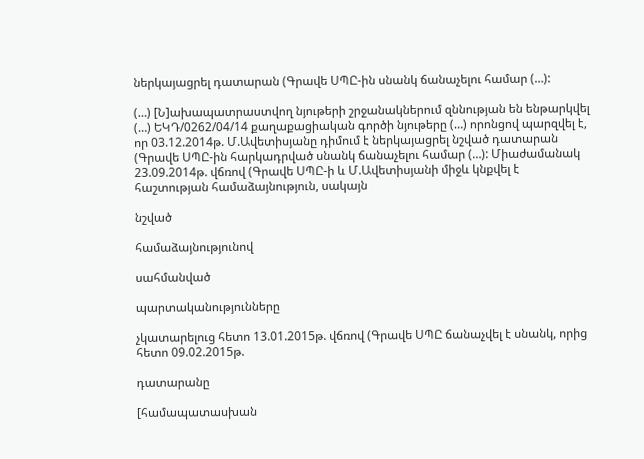ներկայացրել դատարան (Գրավե ՍՊԸ-ին սնանկ ճանաչելու համար (…):

(…) [Ն]ախապատրաստվող նյութերի շրջանակներում զննության են ենթարկվել (…) ԵԿԴ/0262/04/14 քաղաքացիական գործի նյութերը (…) որոնցով պարզվել է, որ 03.12.2014թ. Մ.Ավետիսյանը դիմում է ներկայացրել նշված դատարան (Գրավե ՍՊԸ-ին հարկադրված սնանկ ճանաչելու համար (…): Միաժամանակ 23.09.2014թ. վճռով (Գրավե ՍՊԸ-ի և Մ.Ավետիսյանի միջև կնքվել է հաշտության համաձայնություն, սակայն

նշված

համաձայնությունով

սահմանված

պարտականությունները

չկատարելուց հետո 13.01.2015թ. վճռով (Գրավե ՍՊԸ ճանաչվել է սնանկ, որից հետո 09.02.2015թ.

դատարանը

[համապատասխան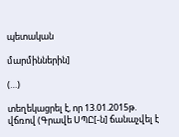պետական

մարմիններին]

(…)

տեղեկացրել է, որ 13.01.2015թ. վճռով (Գրավե ՍՊԸ[-ն] ճանաչվել է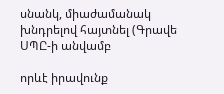սնանկ, միաժամանակ խնդրելով հայտնել (Գրավե ՍՊԸ-ի անվամբ

որևէ իրավունք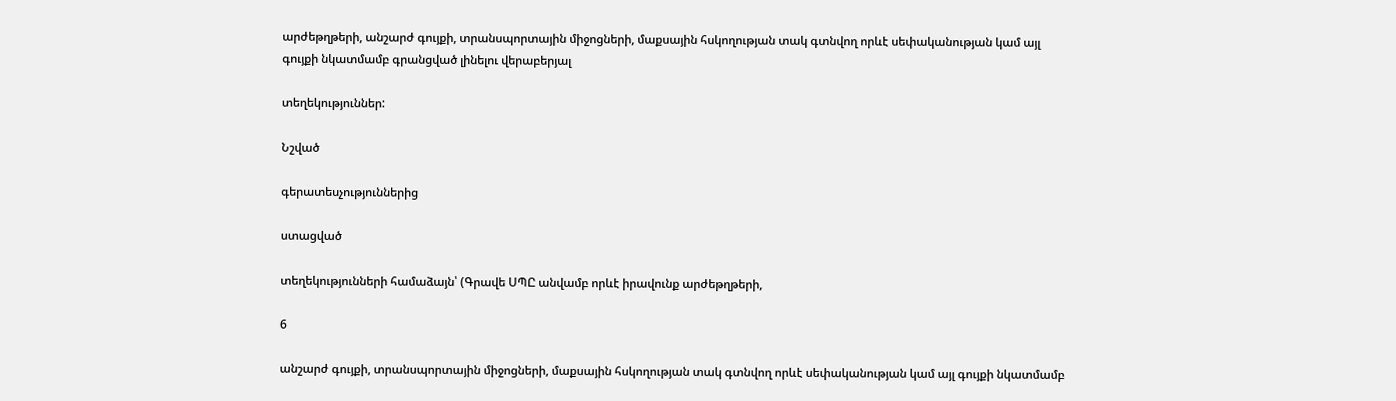արժեթղթերի, անշարժ գույքի, տրանսպորտային միջոցների, մաքսային հսկողության տակ գտնվող որևէ սեփականության կամ այլ գույքի նկատմամբ գրանցված լինելու վերաբերյալ

տեղեկություններ:

Նշված

գերատեսչություններից

ստացված

տեղեկությունների համաձայն՝ (Գրավե ՍՊԸ անվամբ որևէ իրավունք արժեթղթերի,

6

անշարժ գույքի, տրանսպորտային միջոցների, մաքսային հսկողության տակ գտնվող որևէ սեփականության կամ այլ գույքի նկատմամբ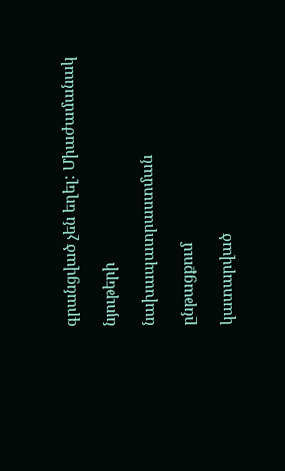գրանցված չեն եղել: Միաժամանակ

նյութերի

նախապատրաստման

ընթացքում

կատարված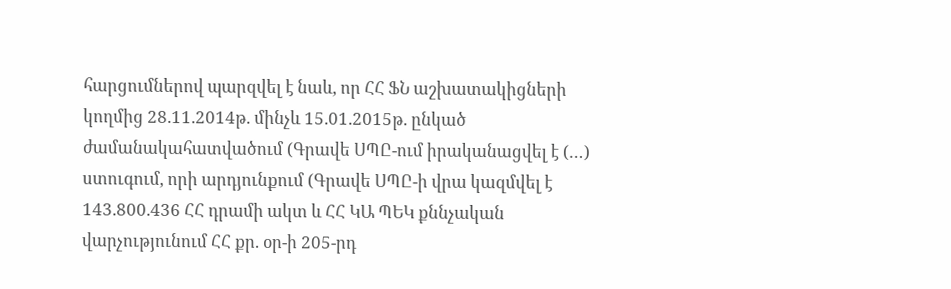հարցումներով պարզվել է նաև, որ ՀՀ ՖՆ աշխատակիցների կողմից 28.11.2014թ. մինչև 15.01.2015թ. ընկած ժամանակահատվածում (Գրավե ՍՊԸ-ում իրականացվել է (…) ստուգում, որի արդյունքում (Գրավե ՍՊԸ-ի վրա կազմվել է 143.800.436 ՀՀ դրամի ակտ և ՀՀ ԿԱ ՊԵԿ քննչական վարչությունում ՀՀ քր. օր-ի 205-րդ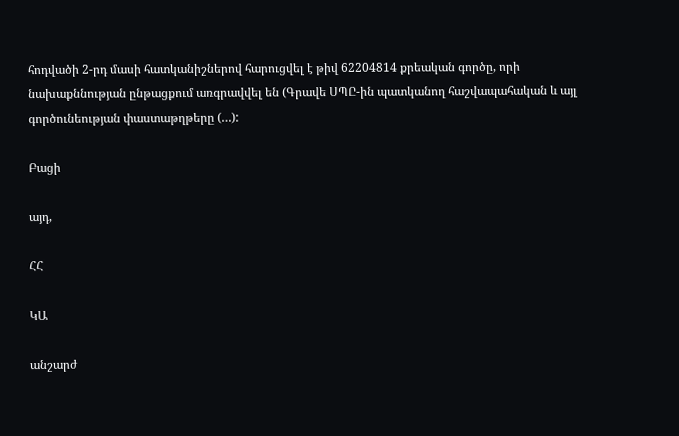հոդվածի 2-րդ մասի հատկանիշներով հարուցվել է թիվ 62204814 քրեական գործը, որի նախաքննության ընթացքում առգրավվել են (Գրավե ՍՊԸ-ին պատկանող հաշվապահական և այլ գործունեության փաստաթղթերը (…):

Բացի

այդ,

ՀՀ

ԿԱ

անշարժ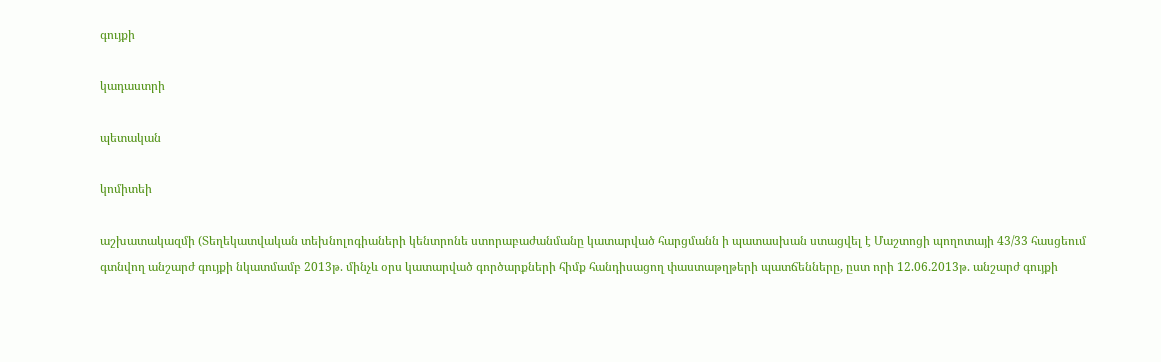գույքի

կադաստրի

պետական

կոմիտեի

աշխատակազմի (Տեղեկատվական տեխնոլոգիաների կենտրոնե ստորաբաժանմանը կատարված հարցմանն ի պատասխան ստացվել է Մաշտոցի պողոտայի 43/33 հասցեում գտնվող անշարժ գույքի նկատմամբ 2013թ. մինչև օրս կատարված գործարքների հիմք հանդիսացող փաստաթղթերի պատճենները, ըստ որի 12.06.2013թ. անշարժ գույքի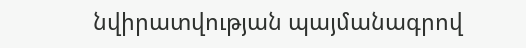նվիրատվության պայմանագրով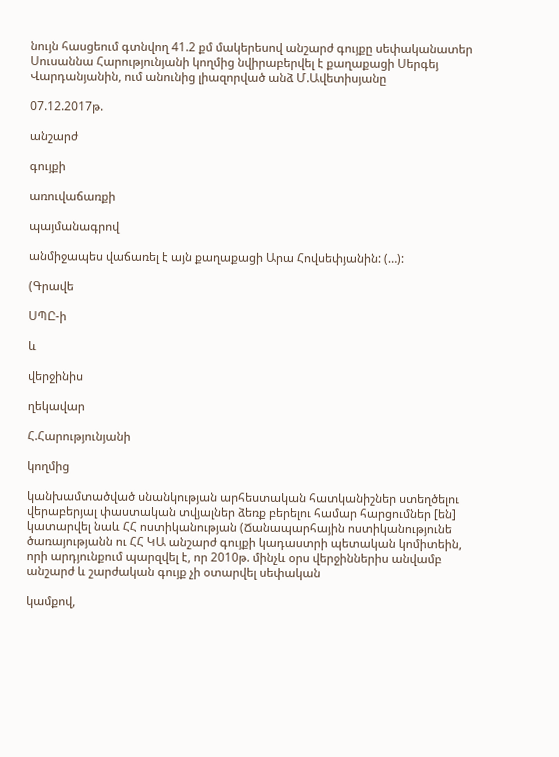նույն հասցեում գտնվող 41.2 քմ մակերեսով անշարժ գույքը սեփականատեր Սուսաննա Հարությունյանի կողմից նվիրաբերվել է քաղաքացի Սերգեյ Վարդանյանին, ում անունից լիազորված անձ Մ.Ավետիսյանը

07.12.2017թ.

անշարժ

գույքի

առուվաճառքի

պայմանագրով

անմիջապես վաճառել է այն քաղաքացի Արա Հովսեփյանին: (…):

(Գրավե

ՍՊԸ-ի

և

վերջինիս

ղեկավար

Հ.Հարությունյանի

կողմից

կանխամտածված սնանկության արհեստական հատկանիշներ ստեղծելու վերաբերյալ փաստական տվյալներ ձեռք բերելու համար հարցումներ [են] կատարվել նաև ՀՀ ոստիկանության (Ճանապարհային ոստիկանությունե ծառայությանն ու ՀՀ ԿԱ անշարժ գույքի կադաստրի պետական կոմիտեին, որի արդյունքում պարզվել է, որ 2010թ. մինչև օրս վերջիններիս անվամբ անշարժ և շարժական գույք չի օտարվել սեփական

կամքով,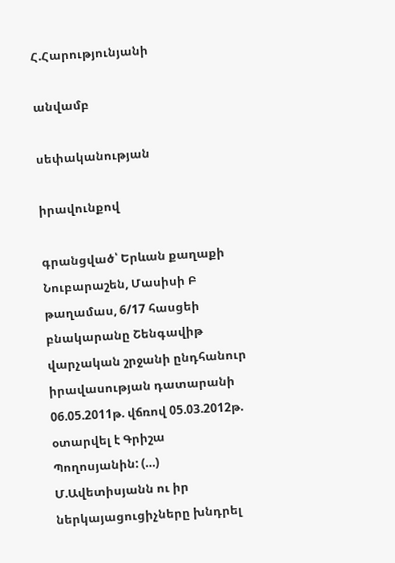Հ.Հարությունյանի

անվամբ

սեփականության

իրավունքով

գրանցված՝ Երևան քաղաքի Նուբարաշեն, Մասիսի Բ թաղամաս, 6/17 հասցեի բնակարանը Շենգավիթ վարչական շրջանի ընդհանուր իրավասության դատարանի 06.05.2011թ. վճռով 05.03.2012թ. օտարվել է Գրիշա Պողոսյանին: (…) Մ.Ավետիսյանն ու իր ներկայացուցիչները խնդրել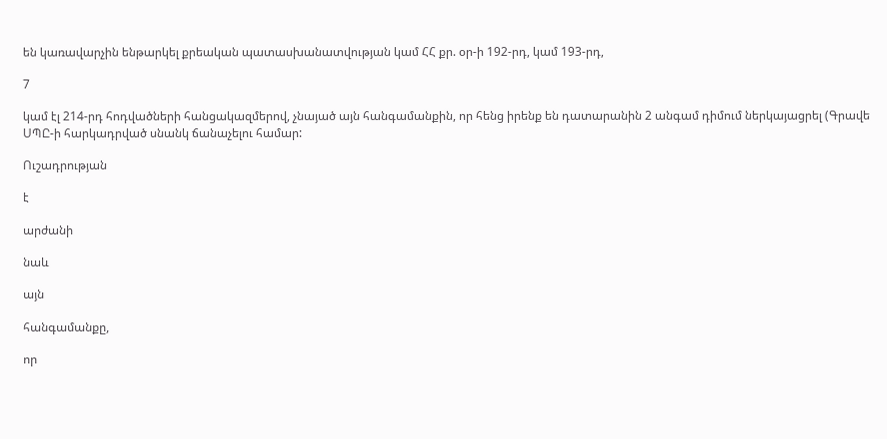են կառավարչին ենթարկել քրեական պատասխանատվության կամ ՀՀ քր. օր-ի 192-րդ, կամ 193-րդ,

7

կամ էլ 214-րդ հոդվածների հանցակազմերով, չնայած այն հանգամանքին, որ հենց իրենք են դատարանին 2 անգամ դիմում ներկայացրել (Գրավե ՍՊԸ-ի հարկադրված սնանկ ճանաչելու համար:

Ուշադրության

է

արժանի

նաև

այն

հանգամանքը,

որ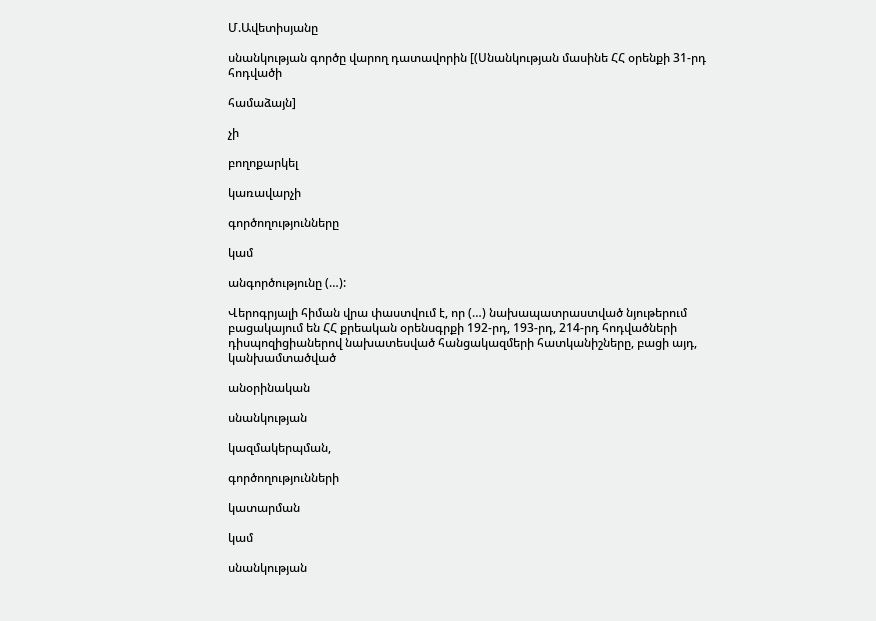Մ.Ավետիսյանը

սնանկության գործը վարող դատավորին [(Սնանկության մասինե ՀՀ օրենքի 31-րդ հոդվածի

համաձայն]

չի

բողոքարկել

կառավարչի

գործողությունները

կամ

անգործությունը (…):

Վերոգրյալի հիման վրա փաստվում է, որ (…) նախապատրաստված նյութերում բացակայում են ՀՀ քրեական օրենսգրքի 192-րդ, 193-րդ, 214-րդ հոդվածների դիսպոզիցիաներով նախատեսված հանցակազմերի հատկանիշները, բացի այդ, կանխամտածված

անօրինական

սնանկության

կազմակերպման,

գործողությունների

կատարման

կամ

սնանկության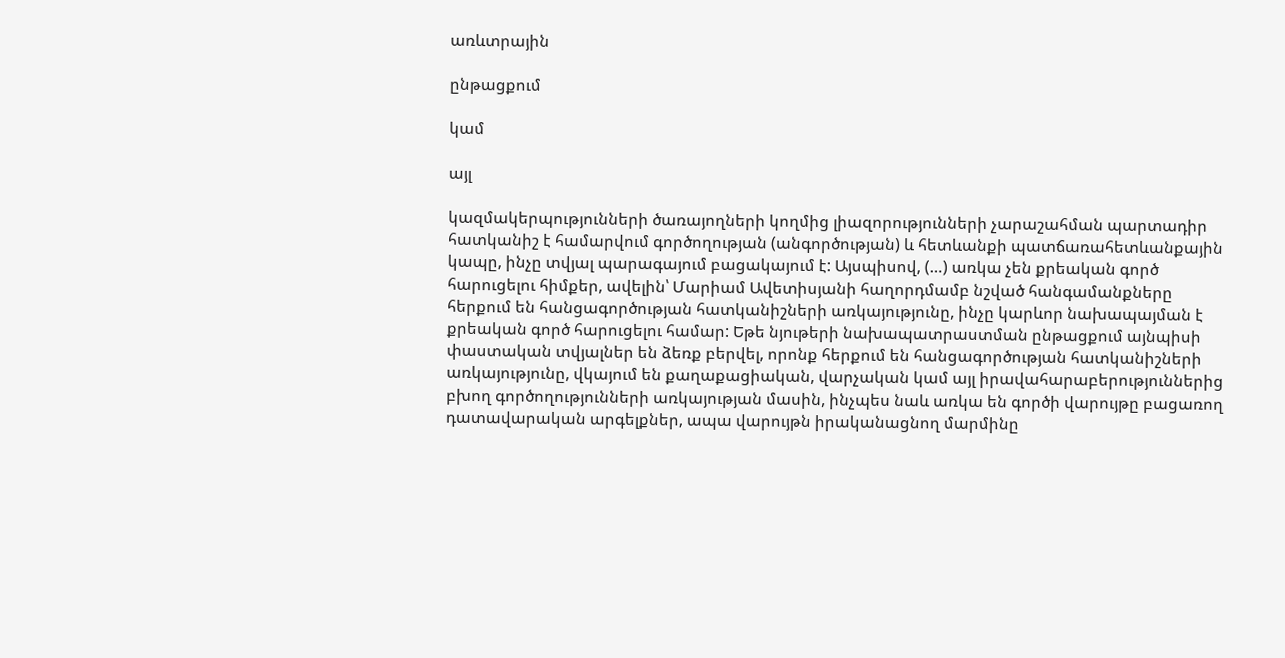առևտրային

ընթացքում

կամ

այլ

կազմակերպությունների ծառայողների կողմից լիազորությունների չարաշահման պարտադիր հատկանիշ է համարվում գործողության (անգործության) և հետևանքի պատճառահետևանքային կապը, ինչը տվյալ պարագայում բացակայում է: Այսպիսով, (…) առկա չեն քրեական գործ հարուցելու հիմքեր, ավելին՝ Մարիամ Ավետիսյանի հաղորդմամբ նշված հանգամանքները հերքում են հանցագործության հատկանիշների առկայությունը, ինչը կարևոր նախապայման է քրեական գործ հարուցելու համար: Եթե նյութերի նախապատրաստման ընթացքում այնպիսի փաստական տվյալներ են ձեռք բերվել, որոնք հերքում են հանցագործության հատկանիշների առկայությունը, վկայում են քաղաքացիական, վարչական կամ այլ իրավահարաբերություններից բխող գործողությունների առկայության մասին, ինչպես նաև առկա են գործի վարույթը բացառող դատավարական արգելքներ, ապա վարույթն իրականացնող մարմինը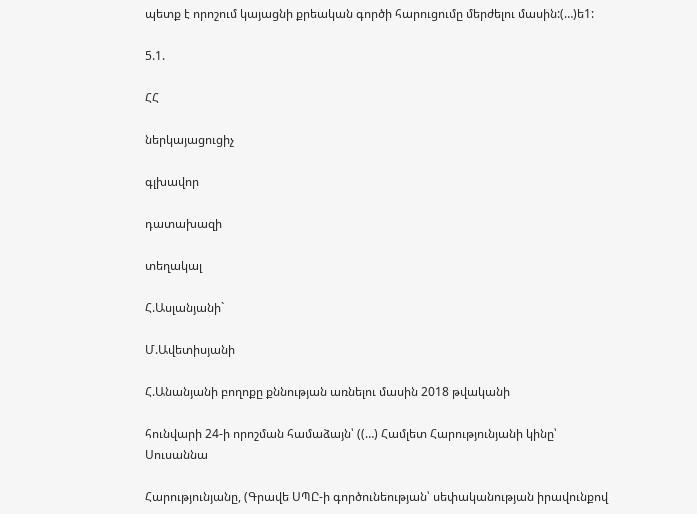պետք է որոշում կայացնի քրեական գործի հարուցումը մերժելու մասին:(…)ե1:

5.1.

ՀՀ

ներկայացուցիչ

գլխավոր

դատախազի

տեղակալ

Հ.Ասլանյանի`

Մ.Ավետիսյանի

Հ.Անանյանի բողոքը քննության առնելու մասին 2018 թվականի

հունվարի 24-ի որոշման համաձայն՝ ((…) Համլետ Հարությունյանի կինը՝ Սուսաննա

Հարությունյանը, (Գրավե ՍՊԸ-ի գործունեության՝ սեփականության իրավունքով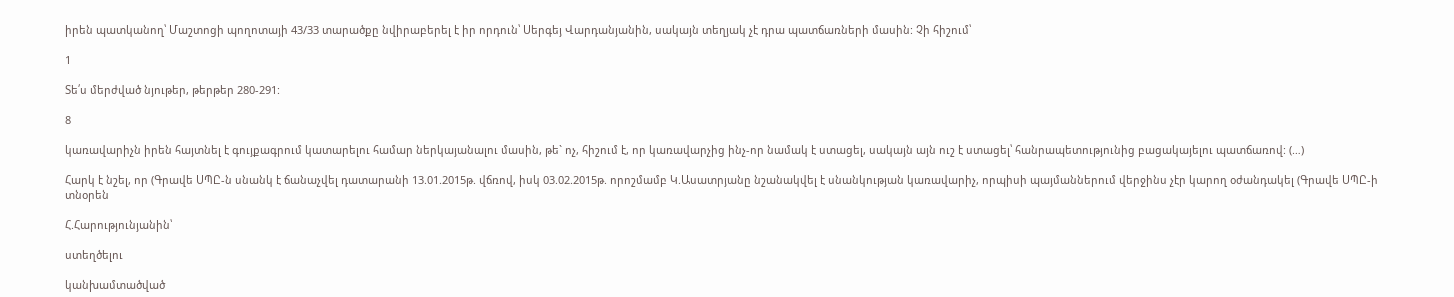իրեն պատկանող՝ Մաշտոցի պողոտայի 43/33 տարածքը նվիրաբերել է իր որդուն՝ Սերգեյ Վարդանյանին, սակայն տեղյակ չէ դրա պատճառների մասին: Չի հիշում՝

1

Տե՛ս մերժված նյութեր, թերթեր 280-291:

8

կառավարիչն իրեն հայտնել է գույքագրում կատարելու համար ներկայանալու մասին, թե` ոչ, հիշում է, որ կառավարչից ինչ-որ նամակ է ստացել, սակայն այն ուշ է ստացել՝ հանրապետությունից բացակայելու պատճառով: (…)

Հարկ է նշել, որ (Գրավե ՍՊԸ-ն սնանկ է ճանաչվել դատարանի 13.01.2015թ. վճռով, իսկ 03.02.2015թ. որոշմամբ Կ.Ասատրյանը նշանակվել է սնանկության կառավարիչ, որպիսի պայմաններում վերջինս չէր կարող օժանդակել (Գրավե ՍՊԸ-ի տնօրեն

Հ.Հարությունյանին՝

ստեղծելու

կանխամտածված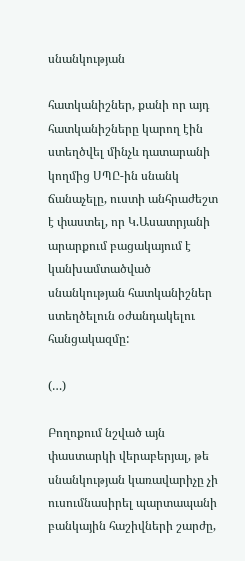սնանկության

հատկանիշներ, քանի որ այդ հատկանիշները կարող էին ստեղծվել մինչև դատարանի կողմից ՍՊԸ-ին սնանկ ճանաչելը, ուստի անհրաժեշտ է փաստել, որ Կ.Ասատրյանի արարքում բացակայում է կանխամտածված սնանկության հատկանիշներ ստեղծելուն օժանդակելու հանցակազմը:

(…)

Բողոքում նշված այն փաստարկի վերաբերյալ, թե սնանկության կառավարիչը չի ուսումնասիրել պարտապանի բանկային հաշիվների շարժը,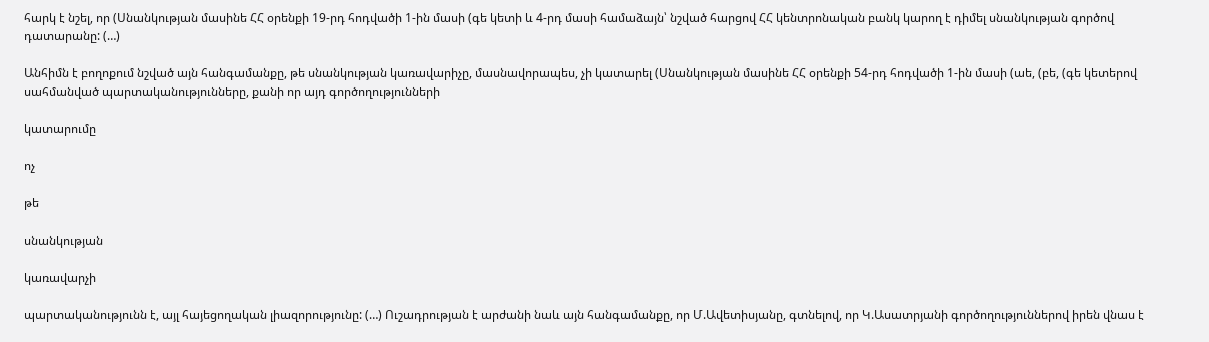հարկ է նշել, որ (Սնանկության մասինե ՀՀ օրենքի 19-րդ հոդվածի 1-ին մասի (գե կետի և 4-րդ մասի համաձայն՝ նշված հարցով ՀՀ կենտրոնական բանկ կարող է դիմել սնանկության գործով դատարանը: (…)

Անհիմն է բողոքում նշված այն հանգամանքը, թե սնանկության կառավարիչը, մասնավորապես, չի կատարել (Սնանկության մասինե ՀՀ օրենքի 54-րդ հոդվածի 1-ին մասի (աե, (բե, (գե կետերով սահմանված պարտականությունները, քանի որ այդ գործողությունների

կատարումը

ոչ

թե

սնանկության

կառավարչի

պարտականությունն է, այլ հայեցողական լիազորությունը: (…) Ուշադրության է արժանի նաև այն հանգամանքը, որ Մ.Ավետիսյանը, գտնելով, որ Կ.Ասատրյանի գործողություններով իրեն վնաս է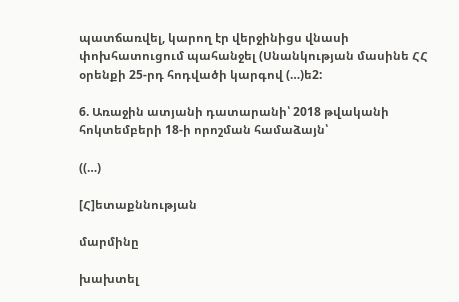պատճառվել, կարող էր վերջինիցս վնասի փոխհատուցում պահանջել (Սնանկության մասինե ՀՀ օրենքի 25-րդ հոդվածի կարգով (…)ե2:

6. Առաջին ատյանի դատարանի՝ 2018 թվականի հոկտեմբերի 18-ի որոշման համաձայն՝

((…)

[Հ]ետաքննության

մարմինը

խախտել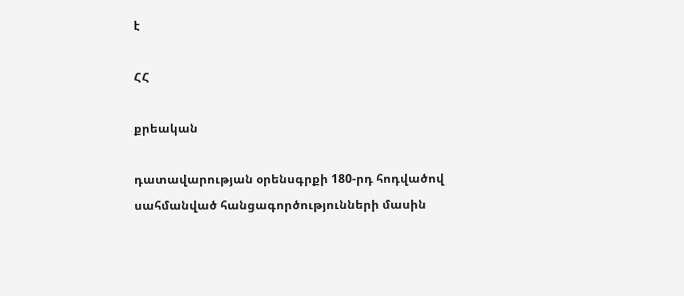է

ՀՀ

քրեական

դատավարության օրենսգրքի 180-րդ հոդվածով սահմանված հանցագործությունների մասին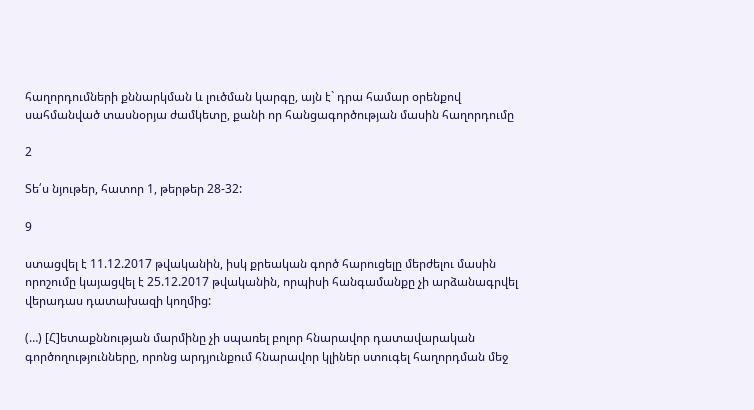հաղորդումների քննարկման և լուծման կարգը, այն է` դրա համար օրենքով սահմանված տասնօրյա ժամկետը, քանի որ հանցագործության մասին հաղորդումը

2

Տե՛ս նյութեր, հատոր 1, թերթեր 28-32:

9

ստացվել է 11.12.2017 թվականին, իսկ քրեական գործ հարուցելը մերժելու մասին որոշումը կայացվել է 25.12.2017 թվականին, որպիսի հանգամանքը չի արձանագրվել վերադաս դատախազի կողմից:

(…) [Հ]ետաքննության մարմինը չի սպառել բոլոր հնարավոր դատավարական գործողությունները, որոնց արդյունքում հնարավոր կլիներ ստուգել հաղորդման մեջ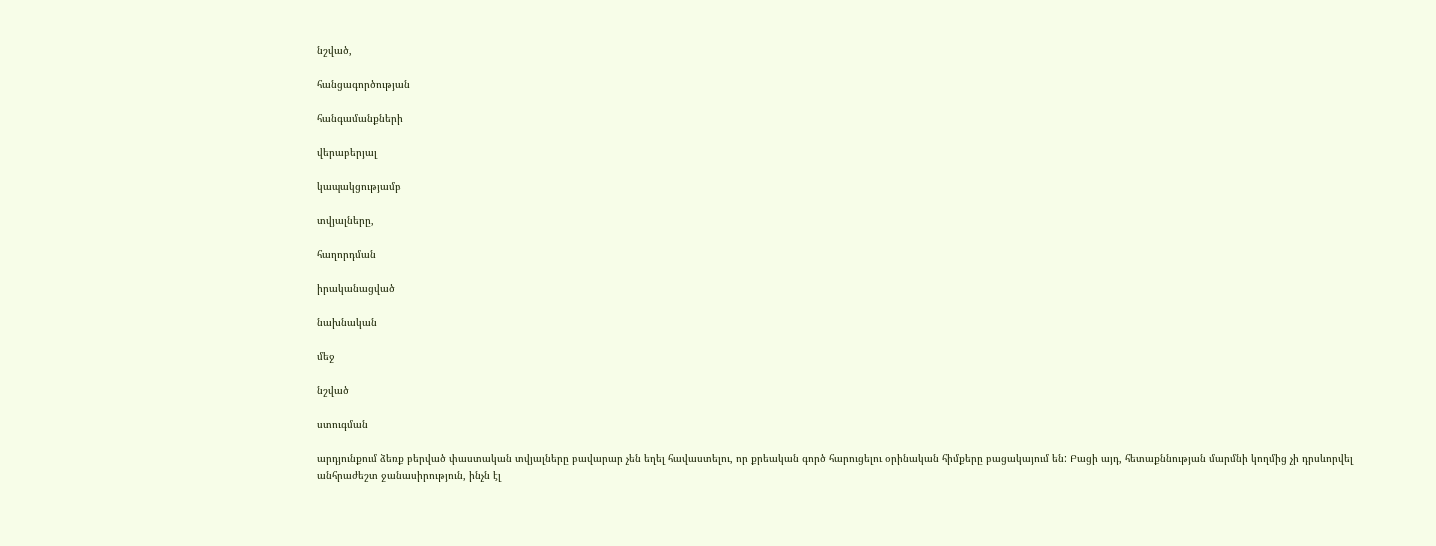նշված,

հանցագործության

հանգամանքների

վերաբերյալ

կապակցությամբ

տվյալները,

հաղորդման

իրականացված

նախնական

մեջ

նշված

ստուգման

արդյունքում ձեռք բերված փաստական տվյալները բավարար չեն եղել հավաստելու, որ քրեական գործ հարուցելու օրինական հիմքերը բացակայում են: Բացի այդ, հետաքննության մարմնի կողմից չի դրսևորվել անհրաժեշտ ջանասիրություն, ինչն էլ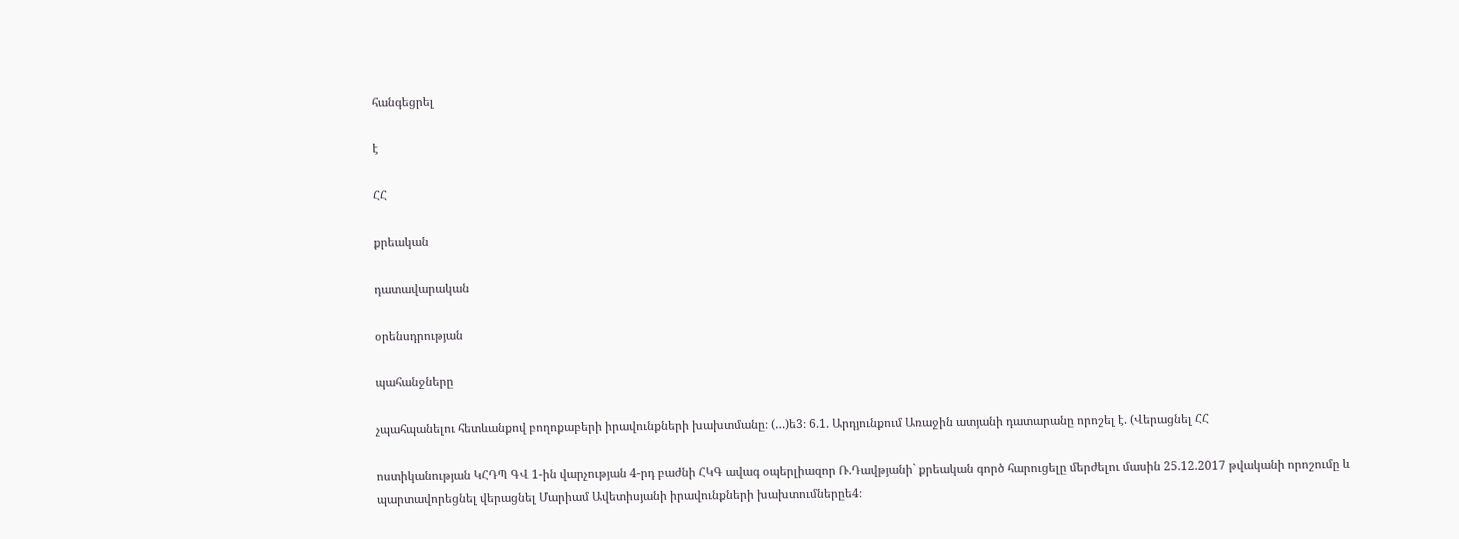հանգեցրել

է

ՀՀ

քրեական

դատավարական

օրենսդրության

պահանջները

չպահպանելու հետևանքով բողոքաբերի իրավունքների խախտմանը։ (…)ե3։ 6.1. Արդյունքում Առաջին ատյանի դատարանը որոշել է. (Վերացնել ՀՀ

ոստիկանության ԿՀԴՊ ԳՎ 1-ին վարչության 4-րդ բաժնի ՀԿԳ ավագ օպերլիազոր Ռ.Դավթյանի` քրեական գործ հարուցելը մերժելու մասին 25.12.2017 թվականի որոշումը և պարտավորեցնել վերացնել Մարիամ Ավետիսյանի իրավունքների խախտումներըե4։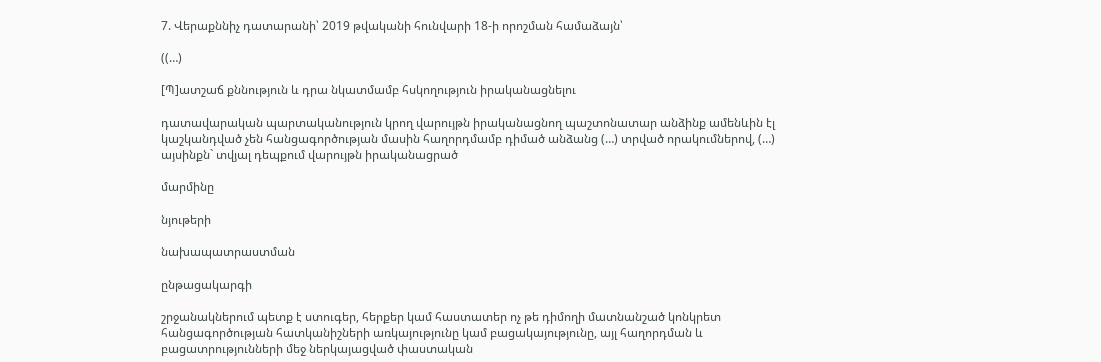7. Վերաքննիչ դատարանի՝ 2019 թվականի հունվարի 18-ի որոշման համաձայն՝

((…)

[Պ]ատշաճ քննություն և դրա նկատմամբ հսկողություն իրականացնելու

դատավարական պարտականություն կրող վարույթն իրականացնող պաշտոնատար անձինք ամենևին էլ կաշկանդված չեն հանցագործության մասին հաղորդմամբ դիմած անձանց (…) տրված որակումներով, (…) այսինքն` տվյալ դեպքում վարույթն իրականացրած

մարմինը

նյութերի

նախապատրաստման

ընթացակարգի

շրջանակներում պետք է ստուգեր, հերքեր կամ հաստատեր ոչ թե դիմողի մատնանշած կոնկրետ հանցագործության հատկանիշների առկայությունը կամ բացակայությունը, այլ հաղորդման և բացատրությունների մեջ ներկայացված փաստական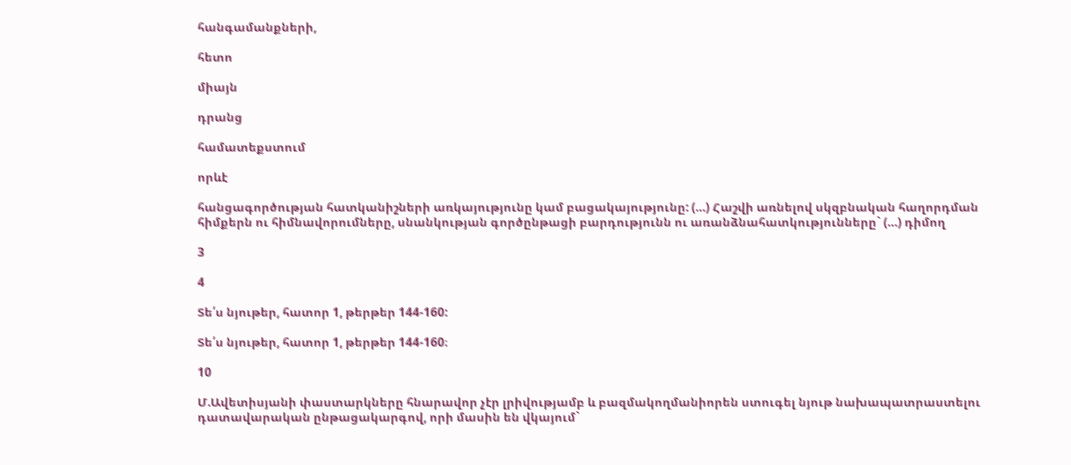հանգամանքների,

հետո

միայն

դրանց

համատեքստում

որևէ

հանցագործության հատկանիշների առկայությունը կամ բացակայությունը: (…) Հաշվի առնելով սկզբնական հաղորդման հիմքերն ու հիմնավորումները, սնանկության գործընթացի բարդությունն ու առանձնահատկությունները` (…) դիմող

3

4

Տե՛ս նյութեր, հատոր 1, թերթեր 144-160:

Տե՛ս նյութեր, հատոր 1, թերթեր 144-160։

10

Մ.Ավետիսյանի փաստարկները հնարավոր չէր լրիվությամբ և բազմակողմանիորեն ստուգել նյութ նախապատրաստելու դատավարական ընթացակարգով, որի մասին են վկայում`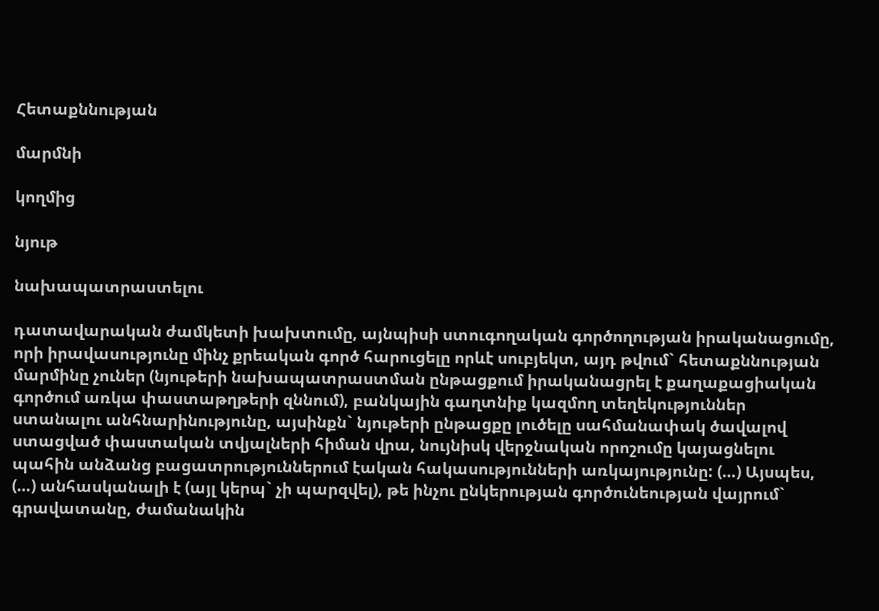Հետաքննության

մարմնի

կողմից

նյութ

նախապատրաստելու

դատավարական ժամկետի խախտումը, այնպիսի ստուգողական գործողության իրականացումը, որի իրավասությունը մինչ քրեական գործ հարուցելը որևէ սուբյեկտ, այդ թվում` հետաքննության մարմինը չուներ (նյութերի նախապատրաստման ընթացքում իրականացրել է քաղաքացիական գործում առկա փաստաթղթերի զննում), բանկային գաղտնիք կազմող տեղեկություններ ստանալու անհնարինությունը, այսինքն` նյութերի ընթացքը լուծելը սահմանափակ ծավալով ստացված փաստական տվյալների հիման վրա, նույնիսկ վերջնական որոշումը կայացնելու պահին անձանց բացատրություններում էական հակասությունների առկայությունը: (…) Այսպես, (…) անհասկանալի է (այլ կերպ` չի պարզվել), թե ինչու ընկերության գործունեության վայրում` գրավատանը, ժամանակին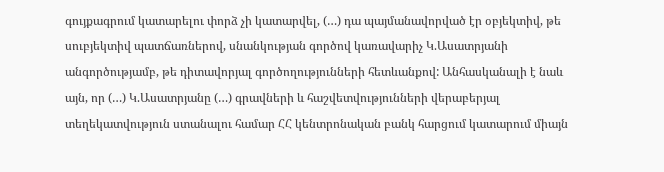գույքագրում կատարելու փորձ չի կատարվել, (…) դա պայմանավորված էր օբյեկտիվ, թե սուբյեկտիվ պատճառներով, սնանկության գործով կառավարիչ Կ.Ասատրյանի անգործությամբ, թե դիտավորյալ գործողությունների հետևանքով: Անհասկանալի է նաև այն, որ (…) Կ.Ասատրյանը (…) գրավների և հաշվետվությունների վերաբերյալ տեղեկատվություն ստանալու համար ՀՀ կենտրոնական բանկ հարցում կատարում միայն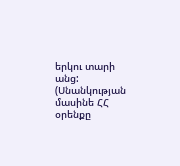երկու տարի անց: (Սնանկության մասինե ՀՀ օրենքը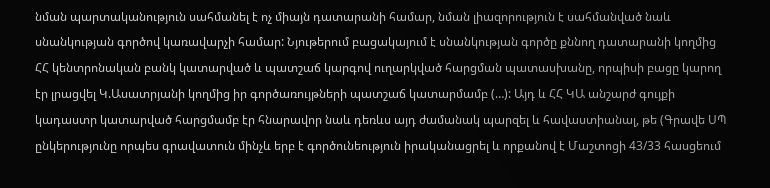նման պարտականություն սահմանել է ոչ միայն դատարանի համար, նման լիազորություն է սահմանված նաև սնանկության գործով կառավարչի համար: Նյութերում բացակայում է սնանկության գործը քննող դատարանի կողմից ՀՀ կենտրոնական բանկ կատարված և պատշաճ կարգով ուղարկված հարցման պատասխանը, որպիսի բացը կարող էր լրացվել Կ.Ասատրյանի կողմից իր գործառույթների պատշաճ կատարմամբ (…): Այդ և ՀՀ ԿԱ անշարժ գույքի կադաստր կատարված հարցմամբ էր հնարավոր նաև դեռևս այդ ժամանակ պարզել և հավաստիանալ, թե (Գրավե ՍՊ ընկերությունը որպես գրավատուն մինչև երբ է գործունեություն իրականացրել և որքանով է Մաշտոցի 43/33 հասցեում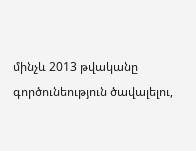մինչև 2013 թվականը գործունեություն ծավալելու,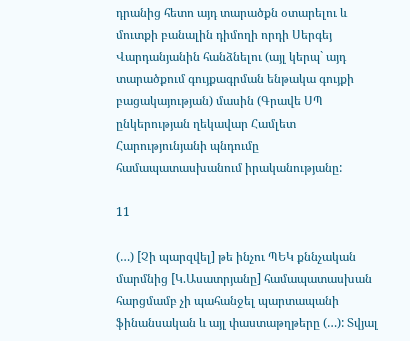դրանից հետո այդ տարածքն օտարելու և մուտքի բանալին դիմողի որդի Սերգեյ Վարդանյանին հանձնելու (այլ կերպ` այդ տարածքում գույքագրման ենթակա գույքի բացակայության) մասին (Գրավե ՍՊ ընկերության ղեկավար Համլետ Հարությունյանի պնդումը համապատասխանում իրականությանը:

11

(…) [Չի պարզվել] թե ինչու ՊԵԿ քննչական մարմնից [Կ.Ասատրյանը] համապատասխան հարցմամբ չի պահանջել պարտապանի ֆինանսական և այլ փաստաթղթերը (…): Տվյալ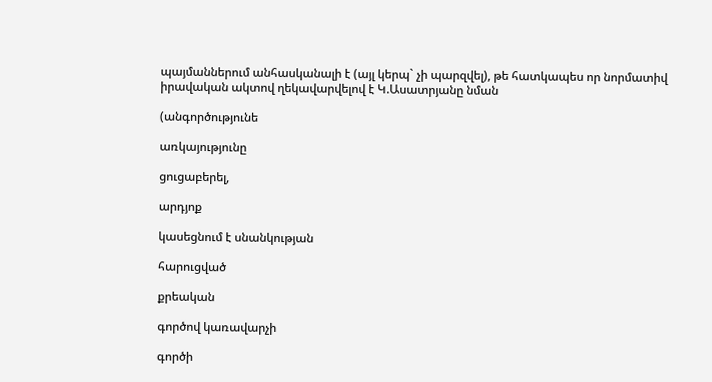պայմաններում անհասկանալի է (այլ կերպ` չի պարզվել), թե հատկապես որ նորմատիվ իրավական ակտով ղեկավարվելով է Կ.Ասատրյանը նման

(անգործությունե

առկայությունը

ցուցաբերել,

արդյոք

կասեցնում է սնանկության

հարուցված

քրեական

գործով կառավարչի

գործի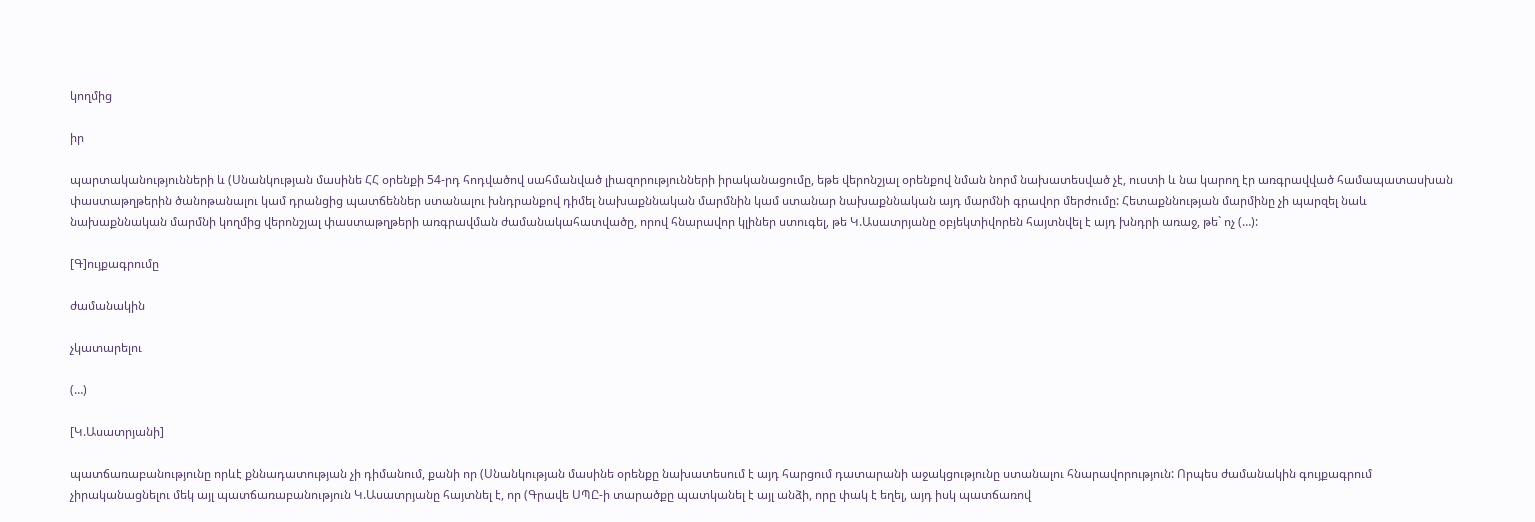կողմից

իր

պարտականությունների և (Սնանկության մասինե ՀՀ օրենքի 54-րդ հոդվածով սահմանված լիազորությունների իրականացումը, եթե վերոնշյալ օրենքով նման նորմ նախատեսված չէ, ուստի և նա կարող էր առգրավված համապատասխան փաստաթղթերին ծանոթանալու կամ դրանցից պատճեններ ստանալու խնդրանքով դիմել նախաքննական մարմնին կամ ստանար նախաքննական այդ մարմնի գրավոր մերժումը: Հետաքննության մարմինը չի պարզել նաև նախաքննական մարմնի կողմից վերոնշյալ փաստաթղթերի առգրավման ժամանակահատվածը, որով հնարավոր կլիներ ստուգել, թե Կ.Ասատրյանը օբյեկտիվորեն հայտնվել է այդ խնդրի առաջ, թե` ոչ (…):

[Գ]ույքագրումը

ժամանակին

չկատարելու

(…)

[Կ.Ասատրյանի]

պատճառաբանությունը որևէ քննադատության չի դիմանում, քանի որ (Սնանկության մասինե օրենքը նախատեսում է այդ հարցում դատարանի աջակցությունը ստանալու հնարավորություն: Որպես ժամանակին գույքագրում չիրականացնելու մեկ այլ պատճառաբանություն Կ.Ասատրյանը հայտնել է, որ (Գրավե ՍՊԸ-ի տարածքը պատկանել է այլ անձի, որը փակ է եղել, այդ իսկ պատճառով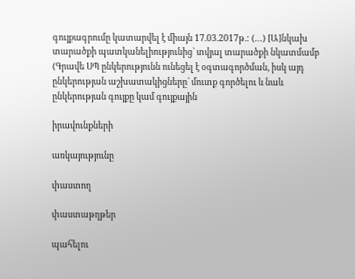գույքագրումը կատարվել է միայն 17.03.2017թ.: (…) [Ա]նկախ տարածքի պատկանելիությունից` տվյալ տարածքի նկատմամբ (Գրավե ՍՊ ընկերությունն ունեցել է օգտագործման, իսկ այդ ընկերության աշխատակիցները` մուտք գործելու և նաև ընկերության գույքը կամ գույքային

իրավունքների

առկայությունը

փաստող

փաստաթղթեր

պահելու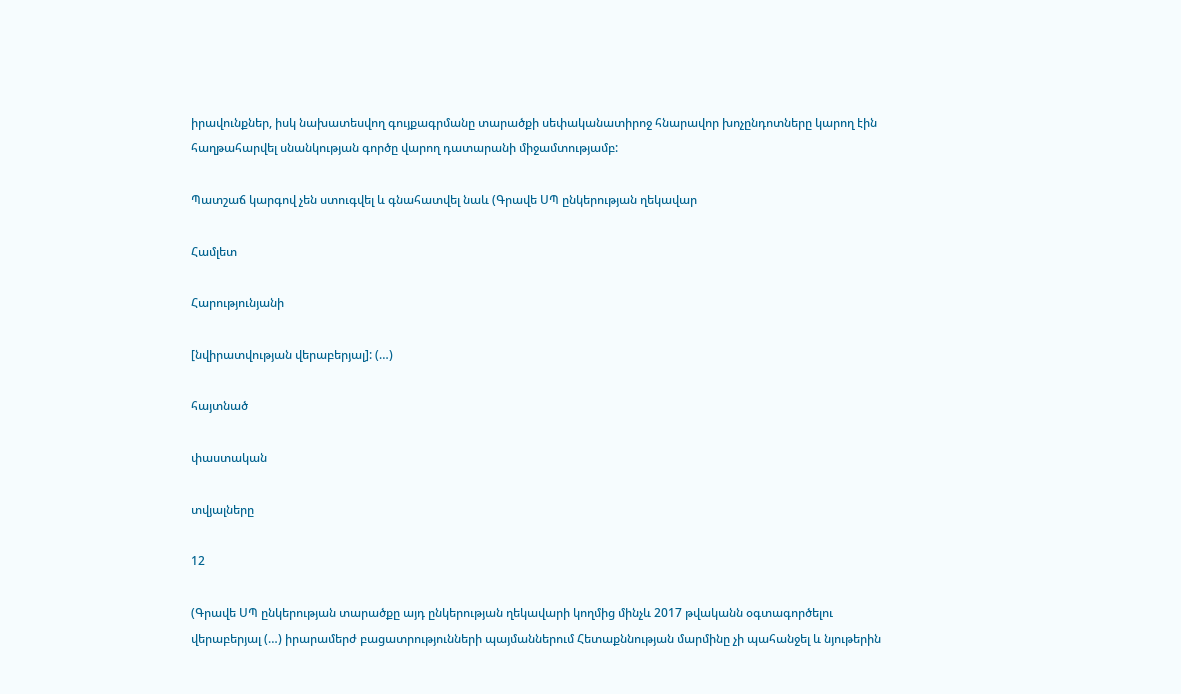իրավունքներ, իսկ նախատեսվող գույքագրմանը տարածքի սեփականատիրոջ հնարավոր խոչընդոտները կարող էին հաղթահարվել սնանկության գործը վարող դատարանի միջամտությամբ:

Պատշաճ կարգով չեն ստուգվել և գնահատվել նաև (Գրավե ՍՊ ընկերության ղեկավար

Համլետ

Հարությունյանի

[նվիրատվության վերաբերյալ]: (…)

հայտնած

փաստական

տվյալները

12

(Գրավե ՍՊ ընկերության տարածքը այդ ընկերության ղեկավարի կողմից մինչև 2017 թվականն օգտագործելու վերաբերյալ (…) իրարամերժ բացատրությունների պայմաններում Հետաքննության մարմինը չի պահանջել և նյութերին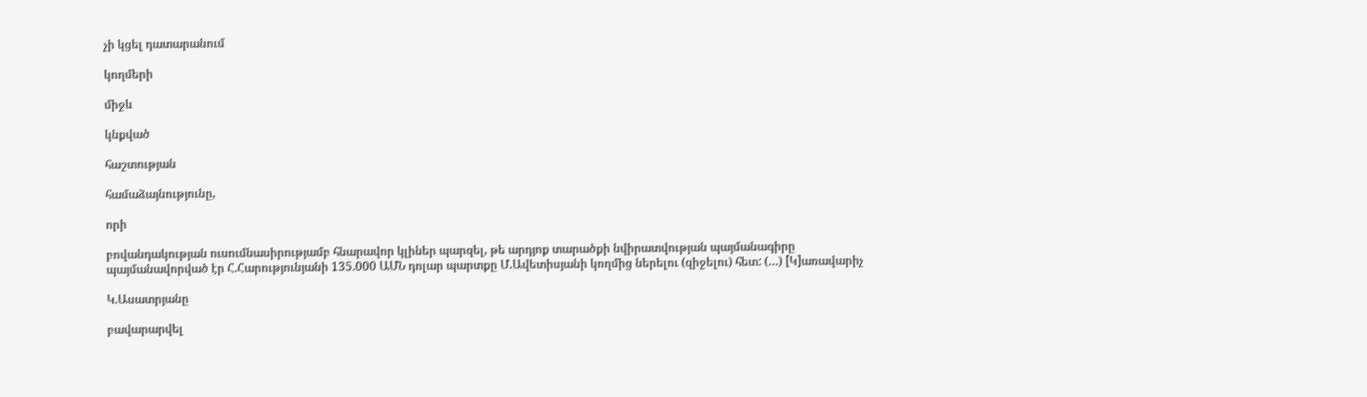չի կցել դատարանում

կողմերի

միջև

կնքված

հաշտության

համաձայնությունը,

որի

բովանդակության ուսումնասիրությամբ հնարավոր կլիներ պարզել, թե արդյոք տարածքի նվիրատվության պայմանագիրը պայմանավորված էր Հ.Հարությունյանի 135.000 ԱՄՆ դոլար պարտքը Մ.Ավետիսյանի կողմից ներելու (զիջելու) հետ: (…) [Կ]առավարիչ

Կ.Ասատրյանը

բավարարվել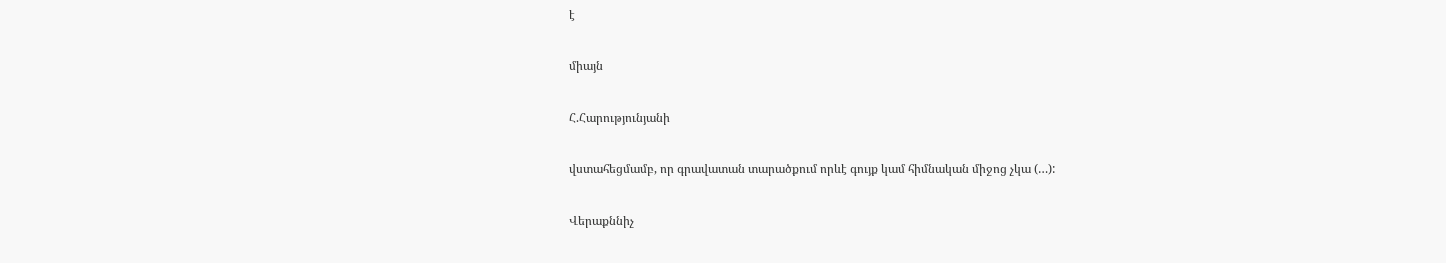է

միայն

Հ.Հարությունյանի

վստահեցմամբ, որ գրավատան տարածքում որևէ գույք կամ հիմնական միջոց չկա (…):

Վերաքննիչ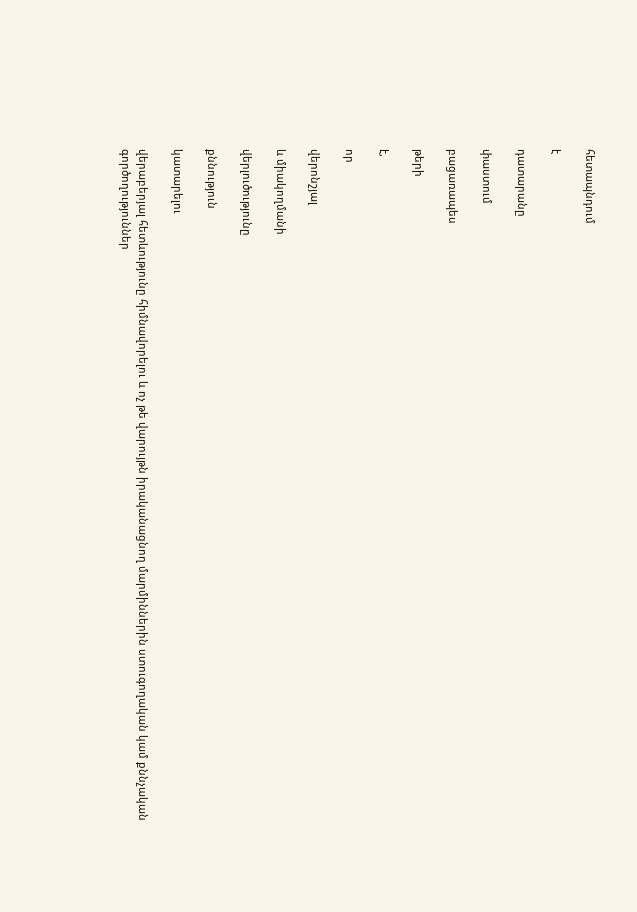հետապնդում

է

դատարանը

փաստում

բացառապես

թերի

է,

որ

վերոնշյալ

և միակողմանի

վերլուծությունը

քննություն

կատարելու

վերաբերյալ հետևությունը հիմնավորելու և ոչ թե վարույթն իրականացնող մարմիններին ստուգողական կամ քննչական գործողություններ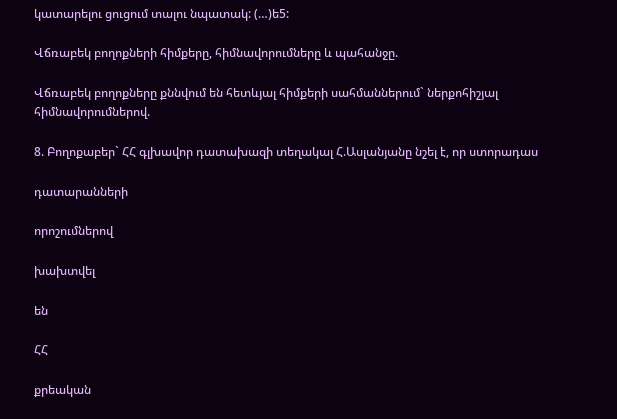կատարելու ցուցում տալու նպատակ: (…)ե5:

Վճռաբեկ բողոքների հիմքերը, հիմնավորումները և պահանջը.

Վճռաբեկ բողոքները քննվում են հետևյալ հիմքերի սահմաններում` ներքոհիշյալ հիմնավորումներով.

8. Բողոքաբեր` ՀՀ գլխավոր դատախազի տեղակալ Հ.Ասլանյանը նշել է, որ ստորադաս

դատարանների

որոշումներով

խախտվել

են

ՀՀ

քրեական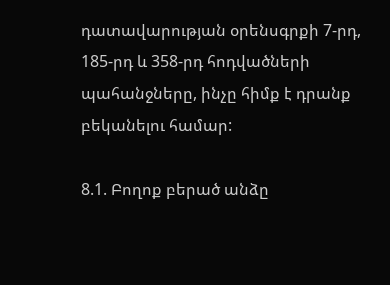դատավարության օրենսգրքի 7-րդ, 185-րդ և 358-րդ հոդվածների պահանջները, ինչը հիմք է դրանք բեկանելու համար:

8.1. Բողոք բերած անձը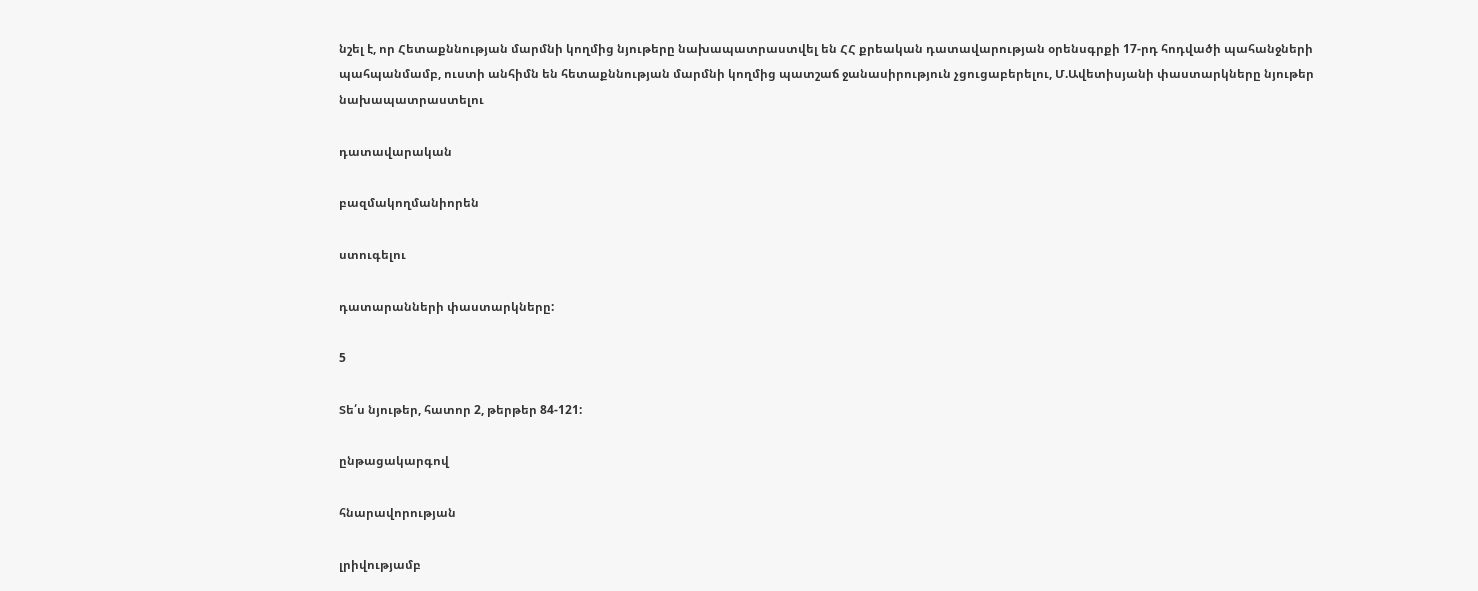նշել է, որ Հետաքննության մարմնի կողմից նյութերը նախապատրաստվել են ՀՀ քրեական դատավարության օրենսգրքի 17-րդ հոդվածի պահանջների պահպանմամբ, ուստի անհիմն են հետաքննության մարմնի կողմից պատշաճ ջանասիրություն չցուցաբերելու, Մ.Ավետիսյանի փաստարկները նյութեր նախապատրաստելու

դատավարական

բազմակողմանիորեն

ստուգելու

դատարանների փաստարկները:

5

Տե՛ս նյութեր, հատոր 2, թերթեր 84-121:

ընթացակարգով

հնարավորության

լրիվությամբ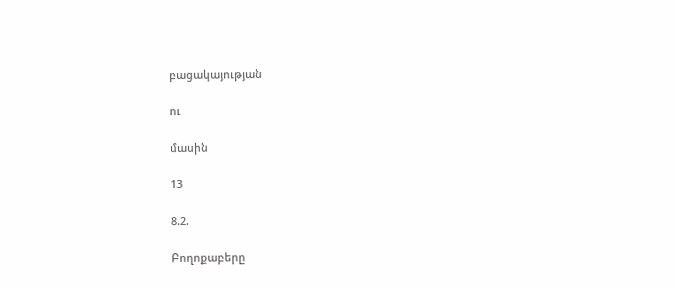բացակայության

ու

մասին

13

8.2.

Բողոքաբերը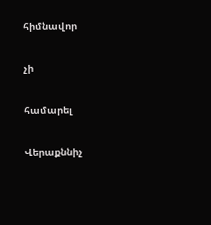հիմնավոր

չի

համարել

Վերաքննիչ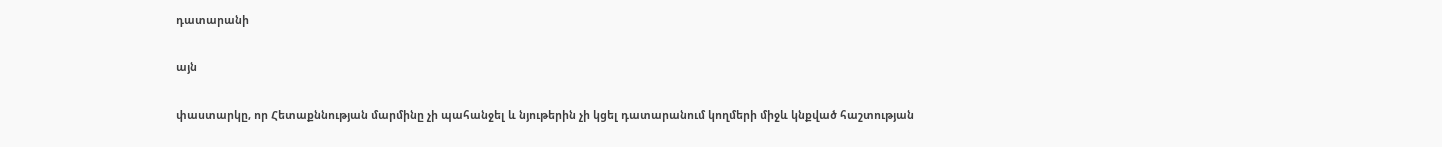դատարանի

այն

փաստարկը, որ Հետաքննության մարմինը չի պահանջել և նյութերին չի կցել դատարանում կողմերի միջև կնքված հաշտության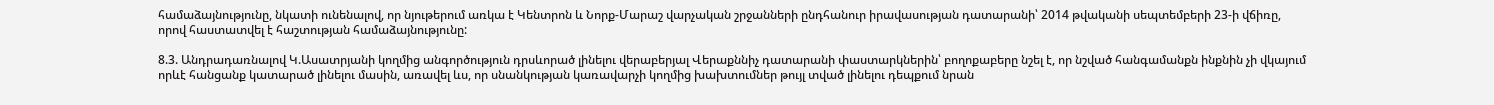համաձայնությունը, նկատի ունենալով, որ նյութերում առկա է Կենտրոն և Նորք-Մարաշ վարչական շրջանների ընդհանուր իրավասության դատարանի՝ 2014 թվականի սեպտեմբերի 23-ի վճիռը, որով հաստատվել է հաշտության համաձայնությունը:

8.3. Անդրադառնալով Կ.Ասատրյանի կողմից անգործություն դրսևորած լինելու վերաբերյալ Վերաքննիչ դատարանի փաստարկներին՝ բողոքաբերը նշել է, որ նշված հանգամանքն ինքնին չի վկայում որևէ հանցանք կատարած լինելու մասին, առավել ևս, որ սնանկության կառավարչի կողմից խախտումներ թույլ տված լինելու դեպքում նրան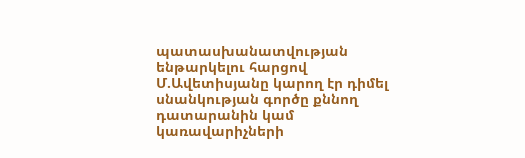պատասխանատվության ենթարկելու հարցով Մ.Ավետիսյանը կարող էր դիմել սնանկության գործը քննող դատարանին կամ կառավարիչների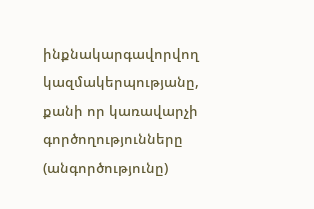ինքնակարգավորվող կազմակերպությանը, քանի որ կառավարչի գործողությունները (անգործությունը)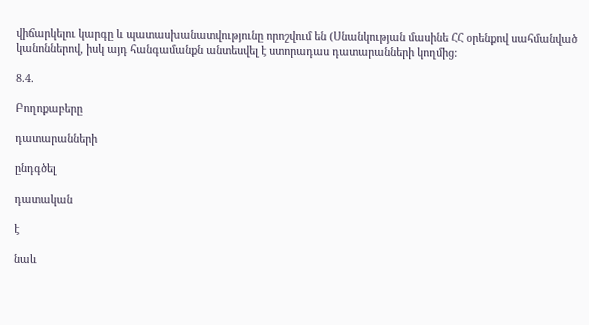վիճարկելու կարգը և պատասխանատվությունը որոշվում են (Սնանկության մասինե ՀՀ օրենքով սահմանված կանոններով, իսկ այդ հանգամանքն անտեսվել է ստորադաս դատարանների կողմից:

8.4.

Բողոքաբերը

դատարանների

ընդգծել

դատական

է

նաև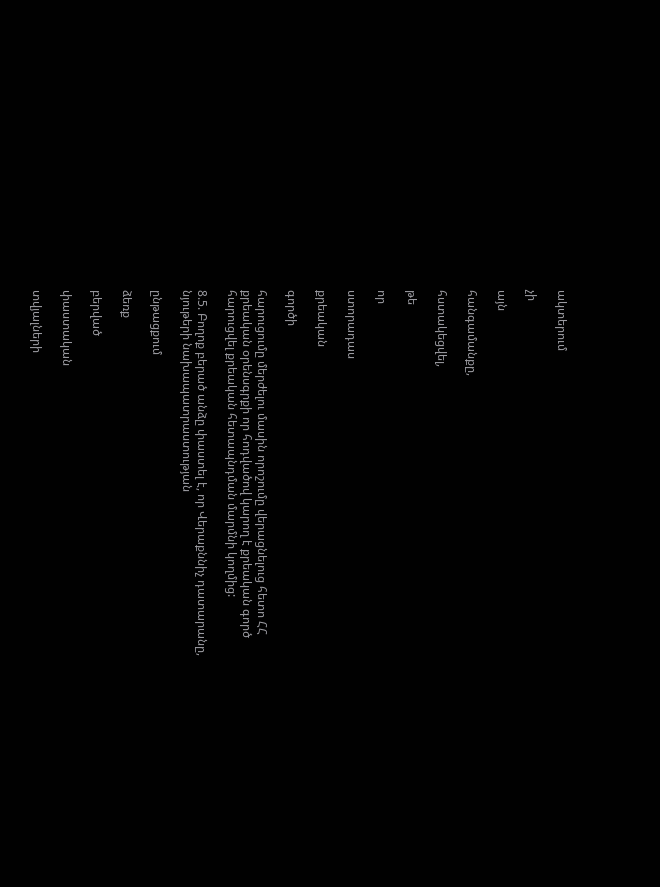ակտերում

չի

այն

հանգամանքը,

հստակեցվել,

թե

որ

ստորադաս

քրեական

գործի

հարուցումը մերժելու մասին որոշումը վերացնելուց հետո ՀՀ քրեական օրենսգրքի որ հոդվածով կարող է քրեական գործ հարուցվել քրեական հետապնդման մարմնի կողմից:

8.5. Բողոք բերած անձը փաստել է, որ Վերաքննիչ դատարանը, նյութերի նախապատրաստության

ընթացքում

ձեռք

բերված

փաստական

տվյալների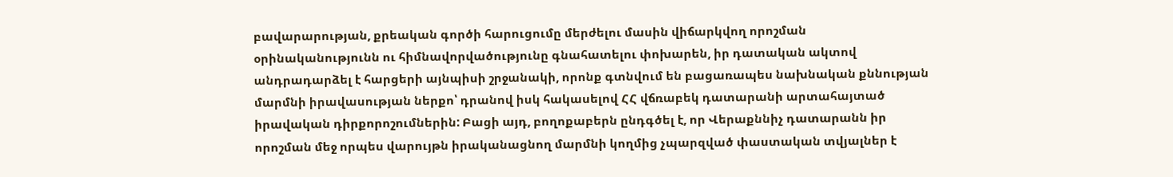բավարարության, քրեական գործի հարուցումը մերժելու մասին վիճարկվող որոշման օրինականությունն ու հիմնավորվածությունը գնահատելու փոխարեն, իր դատական ակտով անդրադարձել է հարցերի այնպիսի շրջանակի, որոնք գտնվում են բացառապես նախնական քննության մարմնի իրավասության ներքո՝ դրանով իսկ հակասելով ՀՀ վճռաբեկ դատարանի արտահայտած իրավական դիրքորոշումներին: Բացի այդ, բողոքաբերն ընդգծել է, որ Վերաքննիչ դատարանն իր որոշման մեջ որպես վարույթն իրականացնող մարմնի կողմից չպարզված փաստական տվյալներ է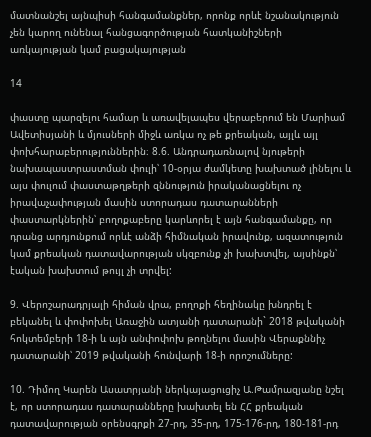մատնանշել այնպիսի հանգամանքներ, որոնք որևէ նշանակություն չեն կարող ունենալ հանցագործության հատկանիշների առկայության կամ բացակայության

14

փաստը պարզելու համար և առավելապես վերաբերում են Մարիամ Ավետիսյանի և մյուսների միջև առկա ոչ թե քրեական, այլև այլ փոխհարաբերություններին։ 8.6. Անդրադառնալով նյութերի նախապաստրաստման փուլի՝ 10-օրյա ժամկետը խախտած լինելու և այս փուլում փաստաթղթերի զննություն իրականացնելու ոչ իրավաչափության մասին ստորադաս դատարանների փաստարկներին՝ բողոքաբերը կարևորել է այն հանգամանքը, որ դրանց արդյունքում որևէ անձի հիմնական իրավունք, ազատություն կամ քրեական դատավարության սկզբունք չի խախտվել, այսինքն՝ էական խախտում թույլ չի տրվել:

9. Վերոշարադրյալի հիման վրա, բողոքի հեղինակը խնդրել է բեկանել և փոփոխել Առաջին ատյանի դատարանի` 2018 թվականի հոկտեմբերի 18-ի և այն անփոփոխ թողնելու մասին Վերաքննիչ դատարանի՝ 2019 թվականի հունվարի 18-ի որոշումները:

10. Դիմող Կարեն Ասատրյանի ներկայացուցիչ Ա.Թամրազյանը նշել է, որ ստորադաս դատարանները խախտել են ՀՀ քրեական դատավարության օրենսգրքի 27-րդ, 35-րդ, 175-176-րդ, 180-181-րդ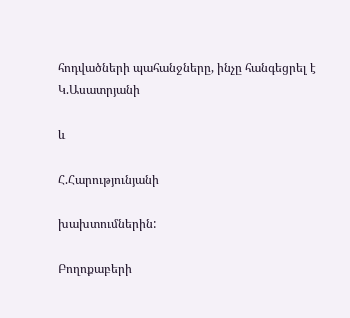հոդվածների պահանջները, ինչը հանգեցրել է Կ.Ասատրյանի

և

Հ.Հարությունյանի

խախտումներին:

Բողոքաբերի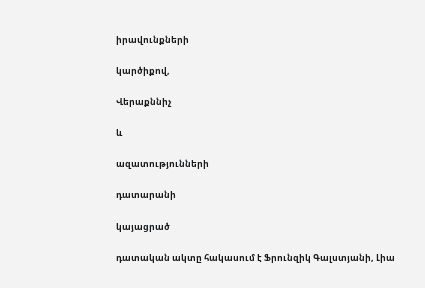իրավունքների

կարծիքով,

Վերաքննիչ

և

ազատությունների

դատարանի

կայացրած

դատական ակտը հակասում է Ֆրունզիկ Գալստյանի, Լիա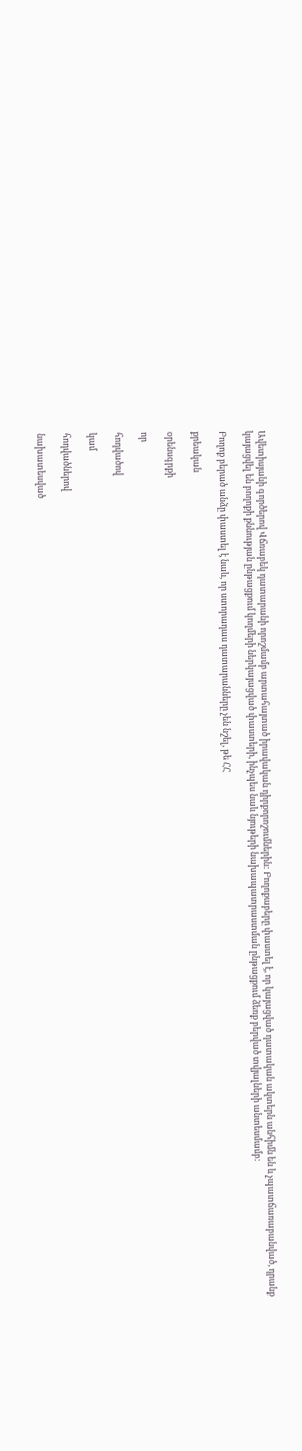Ավետիսյանի գործերով Վճռաբեկ դատարանի որոշմամբ արտահայտած իրավական դիրքորոշումներին: Բողոքաբերը փաստել է, որ կայացված դատական ակտերն անհիմն են և չպատճառաբանված, դրանք կայացվել են բողոքի քննության ընթացքում կողմերի ներկայացված փաստերի, ինչպես նաև նյութերի նախապատրաստման ընթացքում ձեռք բերված տվյալների անտեսմամբ:

Բողոք բերած անձը փաստել է նաև, որ ստորադաս դատարանները չեն նշել, թե ՀՀ

քրեական

օրենսգրքի

որ

հոդվածով

կամ

հոդվածներով

նախատեսված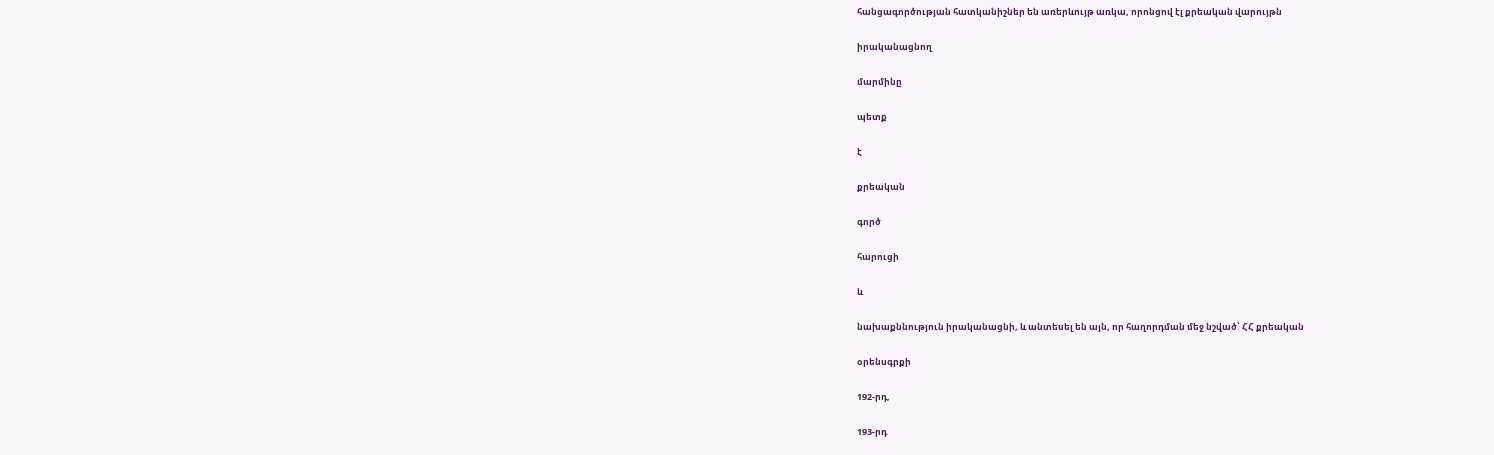հանցագործության հատկանիշներ են առերևույթ առկա, որոնցով էլ քրեական վարույթն

իրականացնող

մարմինը

պետք

է

քրեական

գործ

հարուցի

և

նախաքննություն իրականացնի, և անտեսել են այն, որ հաղորդման մեջ նշված՝ ՀՀ քրեական

օրենսգրքի

192-րդ,

193-րդ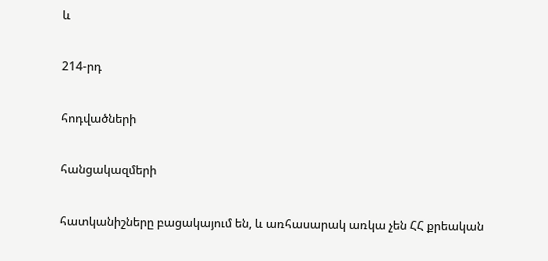և

214-րդ

հոդվածների

հանցակազմերի

հատկանիշները բացակայում են, և առհասարակ առկա չեն ՀՀ քրեական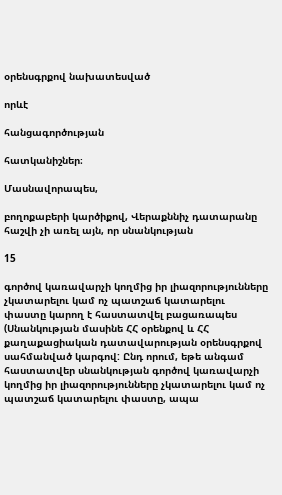օրենսգրքով նախատեսված

որևէ

հանցագործության

հատկանիշներ։

Մասնավորապես,

բողոքաբերի կարծիքով, Վերաքննիչ դատարանը հաշվի չի առել այն, որ սնանկության

15

գործով կառավարչի կողմից իր լիազորությունները չկատարելու կամ ոչ պատշաճ կատարելու փաստը կարող է հաստատվել բացառապես (Սնանկության մասինե ՀՀ օրենքով և ՀՀ քաղաքացիական դատավարության օրենսգրքով սահմանված կարգով: Ընդ որում, եթե անգամ հաստատվեր սնանկության գործով կառավարչի կողմից իր լիազորությունները չկատարելու կամ ոչ պատշաճ կատարելու փաստը, ապա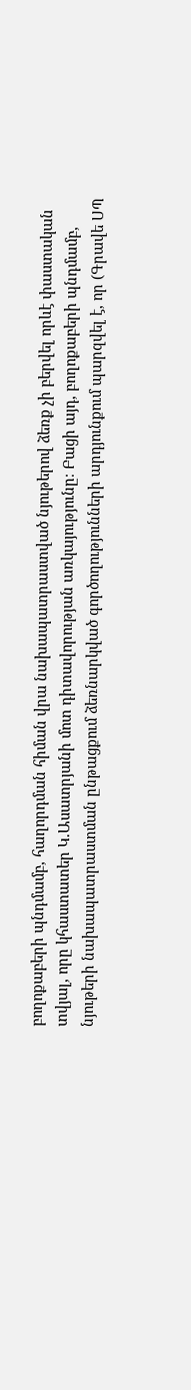բողոքաբերի պնդմամբ, հաղորդման հիման վրա նախապատրաստված նյութերով ձեռք չի բերվել որևէ փաստական տվյալ, որը կհաստատեր Կ.Ասատրյանի մոտ դիտավորության առկայությունը։ Բացի այդ, բողոքաբերի պնդմամբ, նյութերի նախապատրաստման ընթացքում ձեռնարկված գործողությունների արդյունքում պարզվել է, որ (Գրավե ՍՊ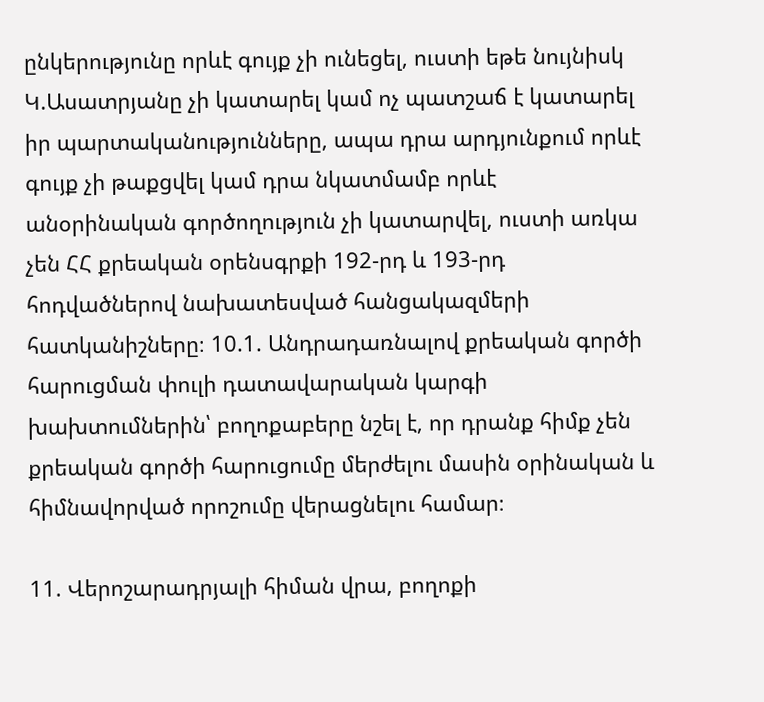ընկերությունը որևէ գույք չի ունեցել, ուստի եթե նույնիսկ Կ.Ասատրյանը չի կատարել կամ ոչ պատշաճ է կատարել իր պարտականությունները, ապա դրա արդյունքում որևէ գույք չի թաքցվել կամ դրա նկատմամբ որևէ անօրինական գործողություն չի կատարվել, ուստի առկա չեն ՀՀ քրեական օրենսգրքի 192-րդ և 193-րդ հոդվածներով նախատեսված հանցակազմերի հատկանիշները։ 10.1. Անդրադառնալով քրեական գործի հարուցման փուլի դատավարական կարգի խախտումներին՝ բողոքաբերը նշել է, որ դրանք հիմք չեն քրեական գործի հարուցումը մերժելու մասին օրինական և հիմնավորված որոշումը վերացնելու համար։

11. Վերոշարադրյալի հիման վրա, բողոքի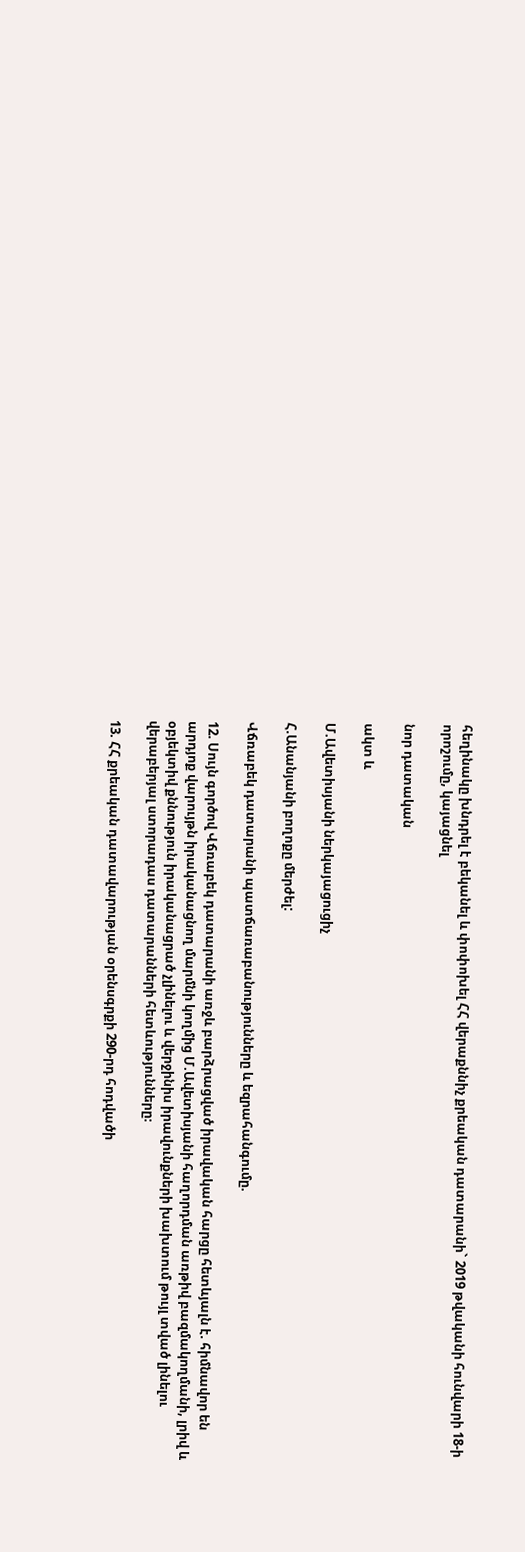հեղինակը խնդրել է բեկանել և փոփոխել ՀՀ վերաքննիչ քրեական դատարանի` 2019 թվականի հունվարի 18-ի որոշումը, կայացնել

նոր դատական

ակտ և

Մ.Ավետիսյանի ներկայացուցիչ

Հ.Անանյանի բողոքը մերժել:

Վճռաբեկ դատարանի պատճառաբանությունները և եզրահանգումը.

12. Սույն գործով Վճռաբեկ դատարանի առջև բարձրացված իրավական հարցը հետևյալն է. հիմնավոր են արդյոք վարույթն իրականացնող մարմնի կողմից Մ.Ավետիսյանի հաղորդման առթիվ բազմակողմանի, լրիվ և օբյեկտիվ քննություն իրականացրած չլինելու և վերջինիս իրավունքների խախտում թույլ տված լինելու վերաբերյալ ստորադաս դատարանների հետևությունները։

13. ՀՀ քրեական դատավարության օրենսգրքի 290-րդ հոդվածի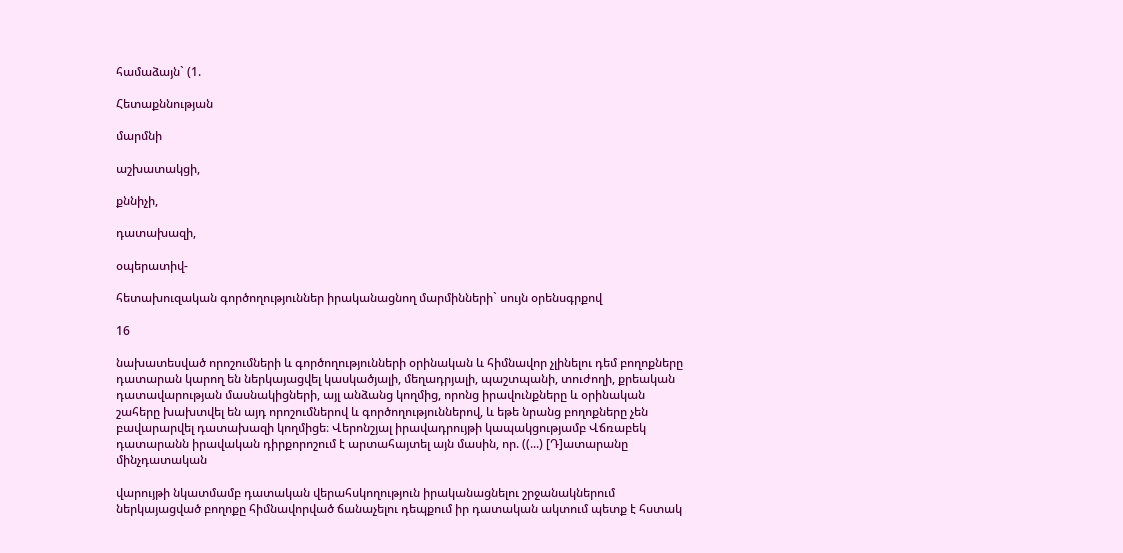համաձայն` (1.

Հետաքննության

մարմնի

աշխատակցի,

քննիչի,

դատախազի,

օպերատիվ-

հետախուզական գործողություններ իրականացնող մարմինների` սույն օրենսգրքով

16

նախատեսված որոշումների և գործողությունների օրինական և հիմնավոր չլինելու դեմ բողոքները դատարան կարող են ներկայացվել կասկածյալի, մեղադրյալի, պաշտպանի, տուժողի, քրեական դատավարության մասնակիցների, այլ անձանց կողմից, որոնց իրավունքները և օրինական շահերը խախտվել են այդ որոշումներով և գործողություններով, և եթե նրանց բողոքները չեն բավարարվել դատախազի կողմիցե։ Վերոնշյալ իրավադրույթի կապակցությամբ Վճռաբեկ դատարանն իրավական դիրքորոշում է արտահայտել այն մասին, որ. ((...) [Դ]ատարանը մինչդատական

վարույթի նկատմամբ դատական վերահսկողություն իրականացնելու շրջանակներում ներկայացված բողոքը հիմնավորված ճանաչելու դեպքում իր դատական ակտում պետք է հստակ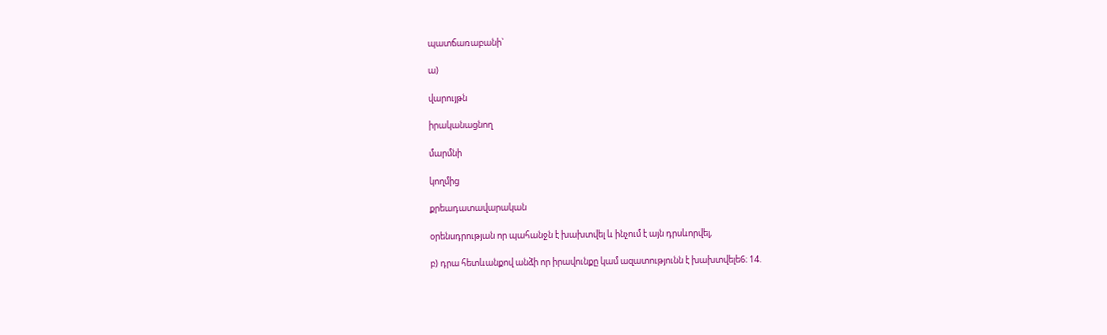պատճառաբանի`

ա)

վարույթն

իրականացնող

մարմնի

կողմից

քրեադատավարական

օրենսդրության որ պահանջն է խախտվել և ինչում է այն դրսևորվել,

բ) դրա հետևանքով անձի որ իրավունքը կամ ազատությունն է խախտվելե6։ 14.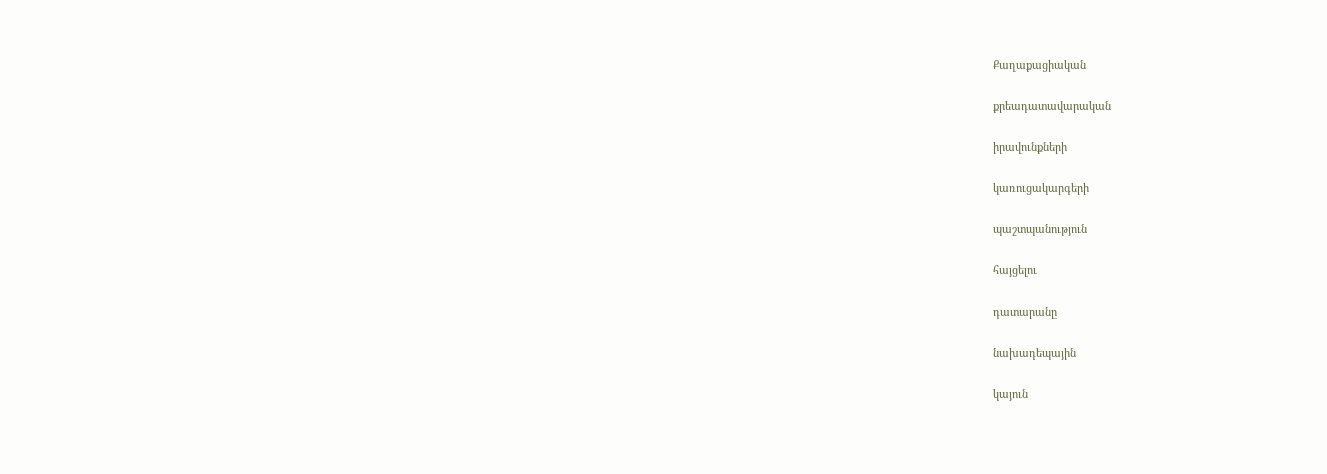Քաղաքացիական

քրեադատավարական

իրավունքների

կառուցակարգերի

պաշտպանություն

հայցելու

դատարանը

նախադեպային

կայուն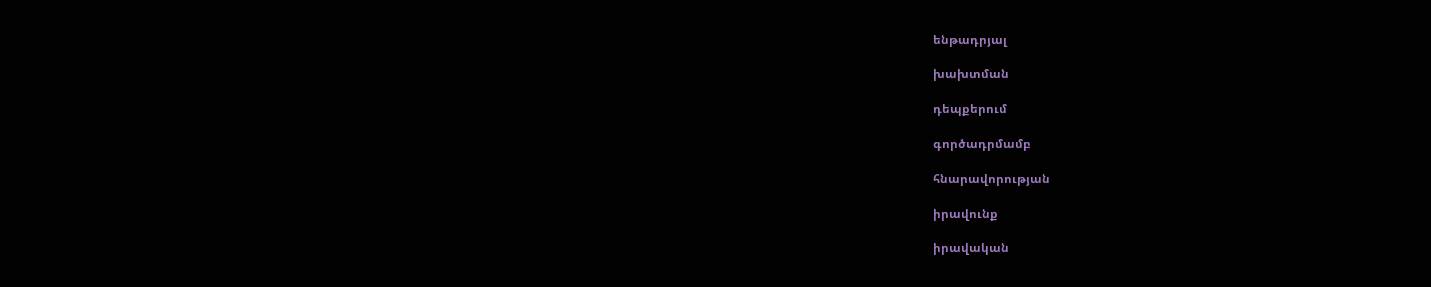ենթադրյալ

խախտման

դեպքերում

գործադրմամբ

հնարավորության

իրավունք

իրավական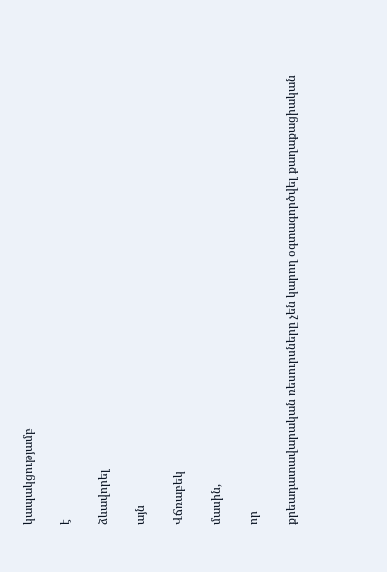կապակցությամբ

է

ձևավորել

այն

Վճռաբեկ

մասին,

որ

քրեադատավարական ռեսուրսները չեն կարող օգտագործվել քաղաքացիական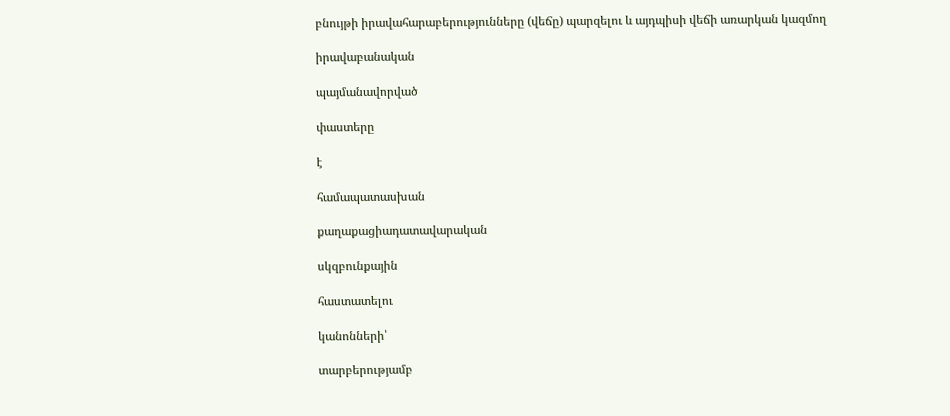բնույթի իրավահարաբերությունները (վեճը) պարզելու և այդպիսի վեճի առարկան կազմող

իրավաբանական

պայմանավորված

փաստերը

է

համապատասխան

քաղաքացիադատավարական

սկզբունքային

հաստատելու

կանոնների՝

տարբերությամբ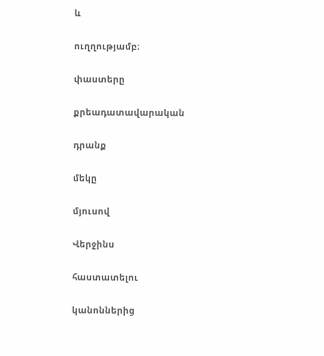և

ուղղությամբ։

փաստերը

քրեադատավարական

դրանք

մեկը

մյուսով

Վերջինս

հաստատելու

կանոններից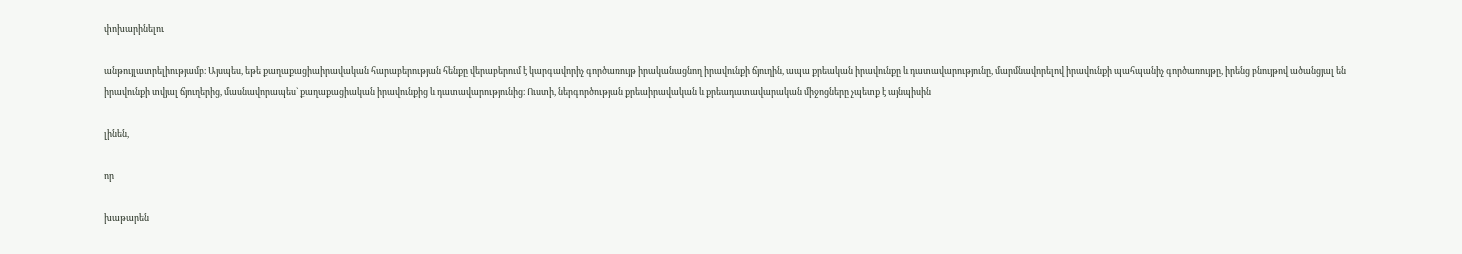փոխարինելու

անթույլատրելիությամբ։ Այսպես, եթե քաղաքացիաիրավական հարաբերության հենքը վերաբերում է կարգավորիչ գործառույթ իրականացնող իրավունքի ճյուղին, ապա քրեական իրավունքը և դատավարությունը, մարմնավորելով իրավունքի պահպանիչ գործառույթը, իրենց բնույթով ածանցյալ են իրավունքի տվյալ ճյուղերից, մասնավորապես` քաղաքացիական իրավունքից և դատավարությունից։ Ուստի, ներգործության քրեաիրավական և քրեադատավարական միջոցները չպետք է այնպիսին

լինեն,

որ

խաթարեն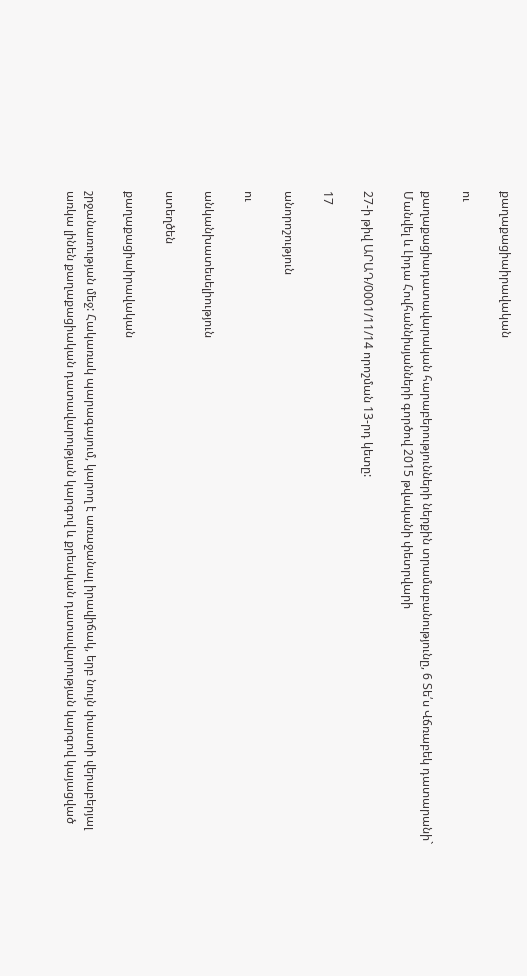քաղաքացիաիրավական

ու

քաղաքացիադատավարական հարաբերությունների ներքին տրամաբանությունը, 6 Տե՛ս Վճռաբեկ դատարանի` Մանվել և Լիդա Հովհաննիսյանների գործով 2015 թվականի փետրվարի

27-ի թիվ ԱՐԱԴ/0001/11/14 որոշման 13-րդ կետը:

17

անորոշություն

ու

անկանխատեսելիություն

ստեղծեն

քաղաքացիաիրավական

շրջանառության մեջ: Հակառակ պարագայում, կարող է առաջանալ իրավիճակ, երբ նույն փաստի վերաբերյալ առկա լինեն քաղաքացիական դատավարության կարգով և քրեական դատավարության կարգով կայացված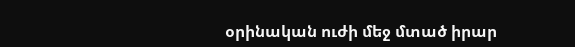օրինական ուժի մեջ մտած իրար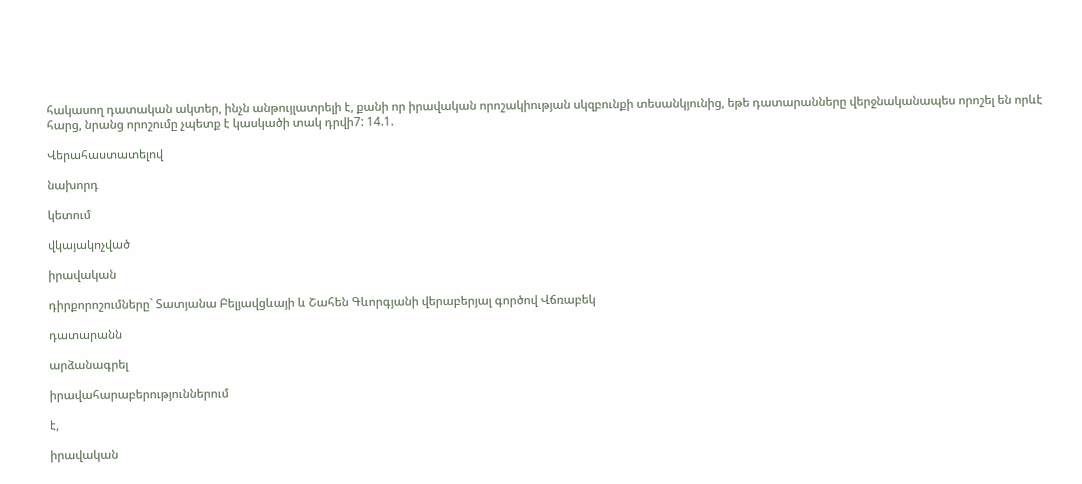հակասող դատական ակտեր, ինչն անթույլատրելի է, քանի որ իրավական որոշակիության սկզբունքի տեսանկյունից, եթե դատարանները վերջնականապես որոշել են որևէ հարց, նրանց որոշումը չպետք է կասկածի տակ դրվի7: 14.1.

Վերահաստատելով

նախորդ

կետում

վկայակոչված

իրավական

դիրքորոշումները` Տատյանա Բելյավցևայի և Շահեն Գևորգյանի վերաբերյալ գործով Վճռաբեկ

դատարանն

արձանագրել

իրավահարաբերություններում

է,

իրավական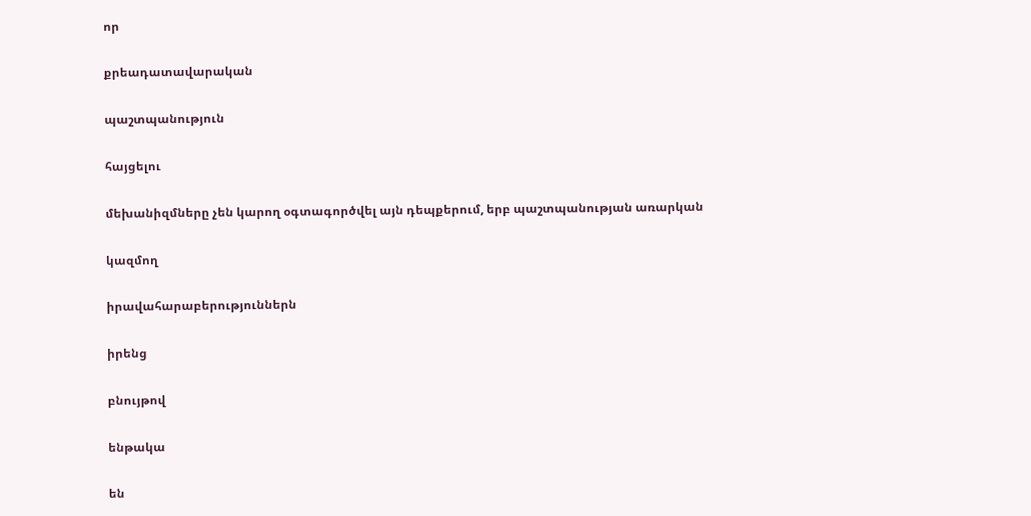որ

քրեադատավարական

պաշտպանություն

հայցելու

մեխանիզմները չեն կարող օգտագործվել այն դեպքերում, երբ պաշտպանության առարկան

կազմող

իրավահարաբերություններն

իրենց

բնույթով

ենթակա

են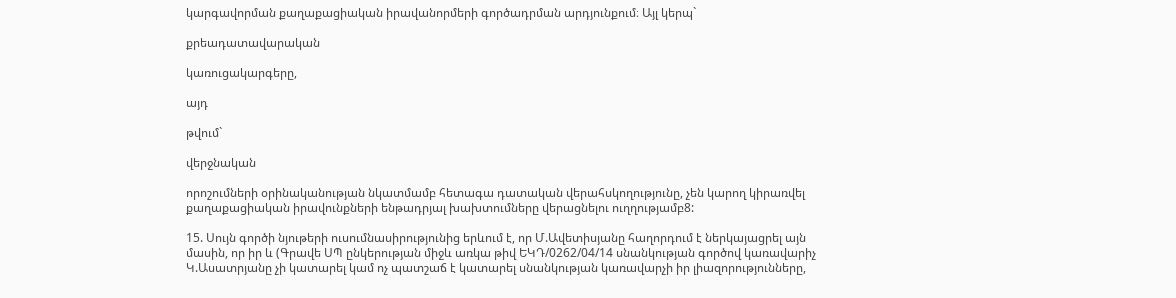կարգավորման քաղաքացիական իրավանորմերի գործադրման արդյունքում։ Այլ կերպ`

քրեադատավարական

կառուցակարգերը,

այդ

թվում`

վերջնական

որոշումների օրինականության նկատմամբ հետագա դատական վերահսկողությունը, չեն կարող կիրառվել քաղաքացիական իրավունքների ենթադրյալ խախտումները վերացնելու ուղղությամբ8:

15. Սույն գործի նյութերի ուսումնասիրությունից երևում է, որ Մ.Ավետիսյանը հաղորդում է ներկայացրել այն մասին, որ իր և (Գրավե ՍՊ ընկերության միջև առկա թիվ ԵԿԴ/0262/04/14 սնանկության գործով կառավարիչ Կ.Ասատրյանը չի կատարել կամ ոչ պատշաճ է կատարել սնանկության կառավարչի իր լիազորությունները,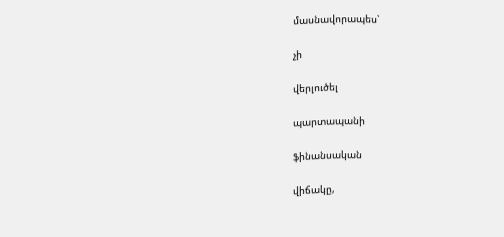մասնավորապես՝

չի

վերլուծել

պարտապանի

ֆինանսական

վիճակը,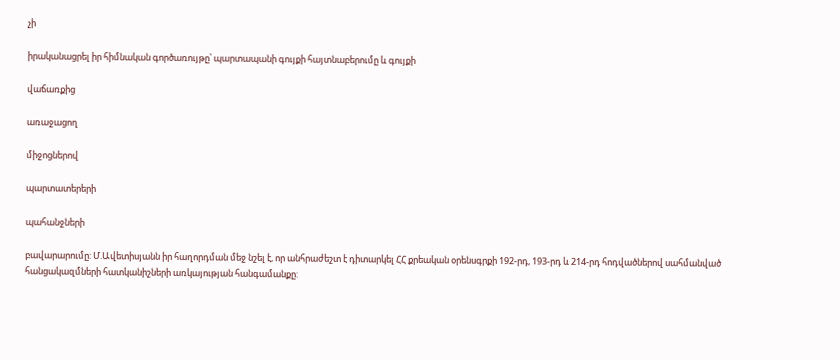չի

իրականացրել իր հիմնական գործառույթը՝ պարտապանի գույքի հայտնաբերումը և գույքի

վաճառքից

առաջացող

միջոցներով

պարտատերերի

պահանջների

բավարարումը: Մ.Ավետիսյանն իր հաղորդման մեջ նշել է, որ անհրաժեշտ է դիտարկել ՀՀ քրեական օրենսգրքի 192-րդ, 193-րդ և 214-րդ հոդվածներով սահմանված հանցակազմների հատկանիշների առկայության հանգամանքը: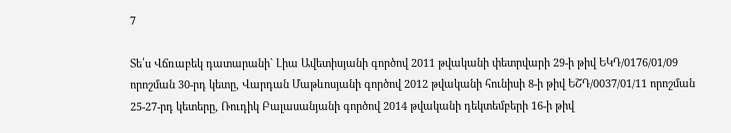7

Տե՛ս Վճռաբեկ դատարանի` Լիա Ավետիսյանի գործով 2011 թվականի փետրվարի 29-ի թիվ ԵԿԴ/0176/01/09 որոշման 30-րդ կետը, Վարդան Մաթևոսյանի գործով 2012 թվականի հունիսի 8-ի թիվ ԵՇԴ/0037/01/11 որոշման 25-27-րդ կետերը, Ռուդիկ Բալասանյանի գործով 2014 թվականի դեկտեմբերի 16-ի թիվ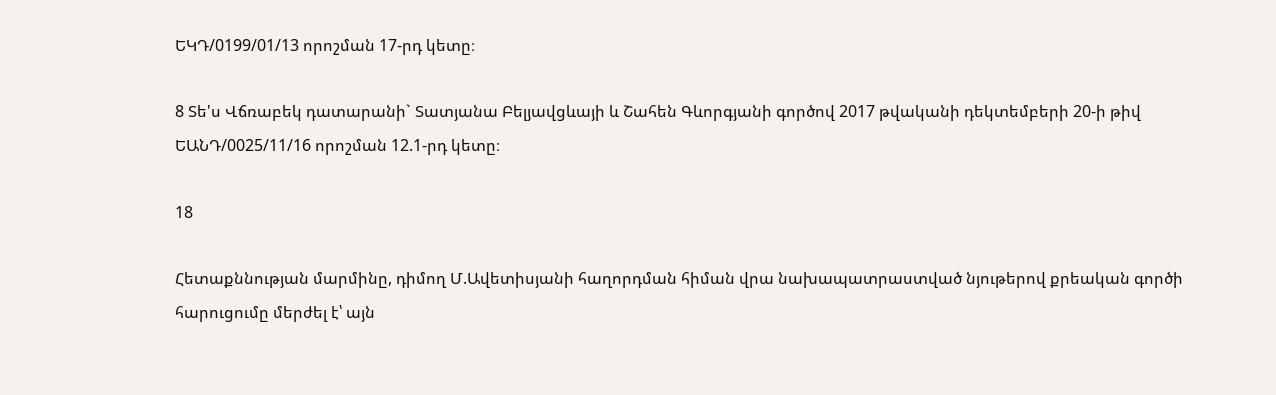ԵԿԴ/0199/01/13 որոշման 17-րդ կետը։

8 Տե'ս Վճռաբեկ դատարանի` Տատյանա Բելյավցևայի և Շահեն Գևորգյանի գործով 2017 թվականի դեկտեմբերի 20-ի թիվ ԵԱՆԴ/0025/11/16 որոշման 12.1-րդ կետը։

18

Հետաքննության մարմինը, դիմող Մ.Ավետիսյանի հաղորդման հիման վրա նախապատրաստված նյութերով քրեական գործի հարուցումը մերժել է՝ այն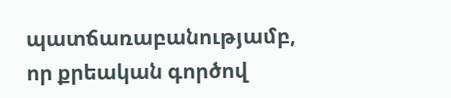պատճառաբանությամբ, որ քրեական գործով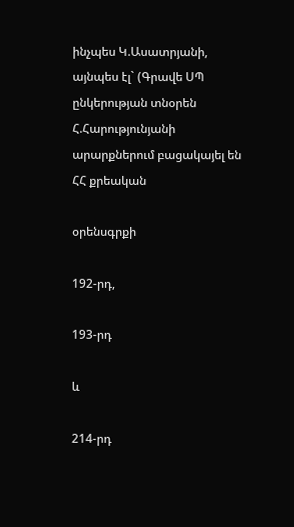ինչպես Կ.Ասատրյանի, այնպես էլ` (Գրավե ՍՊ ընկերության տնօրեն Հ.Հարությունյանի արարքներում բացակայել են ՀՀ քրեական

օրենսգրքի

192-րդ,

193-րդ

և

214-րդ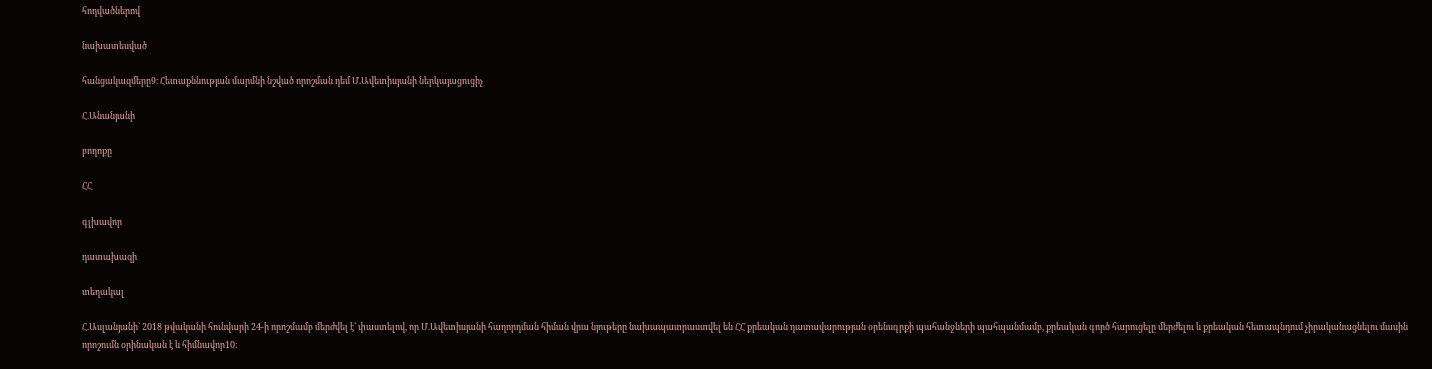հոդվածներով

նախատեսված

հանցակազմերը9։ Հետաքննության մարմնի նշված որոշման դեմ Մ.Ավետիսյանի ներկայացուցիչ

Հ.Անանյանի

բողոքը

ՀՀ

գլխավոր

դատախազի

տեղակալ

Հ.Ասլանյանի` 2018 թվականի հունվարի 24-ի որոշմամբ մերժվել է՝ փաստելով, որ Մ.Ավետիսյանի հաղորդման հիման վրա նյութերը նախապատրաստվել են ՀՀ քրեական դատավարության օրենսգրքի պահանջների պահպանմամբ, քրեական գործ հարուցելը մերժելու և քրեական հետապնդում չիրականացնելու մասին որոշումն օրինական է և հիմնավոր10: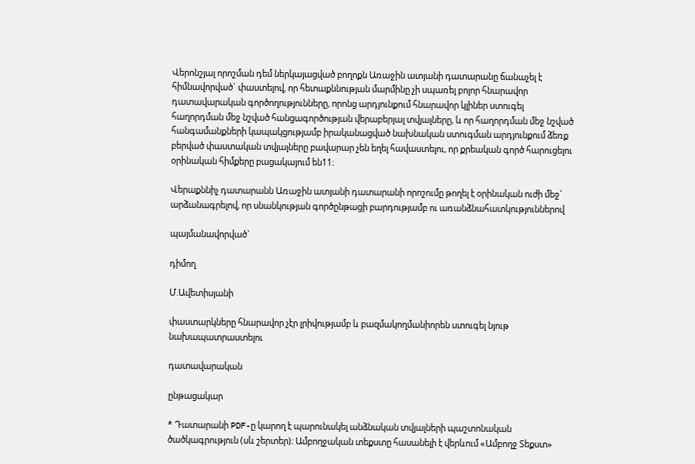Վերոնշյալ որոշման դեմ ներկայացված բողոքն Առաջին ատյանի դատարանը ճանաչել է հիմնավորված` փաստելով, որ հետաքննության մարմինը չի սպառել բոլոր հնարավոր դատավարական գործողությունները, որոնց արդյունքում հնարավոր կլիներ ստուգել հաղորդման մեջ նշված հանցագործության վերաբերյալ տվյալները, և որ հաղորդման մեջ նշված հանգամանքների կապակցությամբ իրականացված նախնական ստուգման արդյունքում ձեռք բերված փաստական տվյալները բավարար չեն եղել հավաստելու, որ քրեական գործ հարուցելու օրինական հիմքերը բացակայում են11։

Վերաքննիչ դատարանն Առաջին ատյանի դատարանի որոշումը թողել է օրինական ուժի մեջ` արձանագրելով, որ սնանկության գործընթացի բարդությամբ ու առանձնահատկություններով

պայմանավորված`

դիմող

Մ.Ավետիսյանի

փաստարկները հնարավոր չէր լրիվությամբ և բազմակողմանիորեն ստուգել նյութ նախապատրաստելու

դատավարական

ընթացակար

* Դատարանի PDF-ը կարող է պարունակել անձնական տվյալների պաշտոնական ծածկագրություն (սև շերտեր)։ Ամբողջական տեքստը հասանելի է վերևում «Ամբողջ Տեքստ»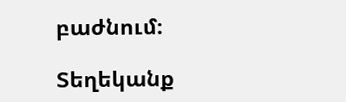բաժնում։

Տեղեկանք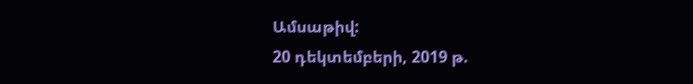Ամսաթիվ:
20 դեկտեմբերի, 2019 թ.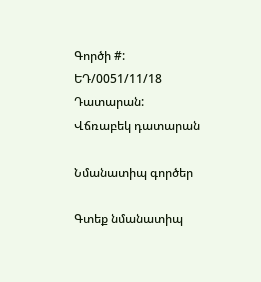Գործի #:
ԵԴ/0051/11/18
Դատարան:
Վճռաբեկ դատարան

Նմանատիպ գործեր

Գտեք նմանատիպ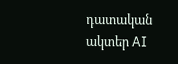դատական ակտեր AI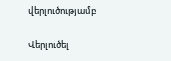վերլուծությամբ

Վերլուծել